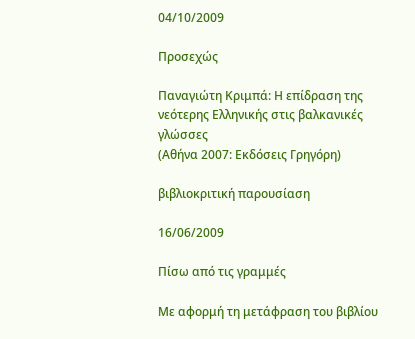04/10/2009

Προσεχώς

Παναγιώτη Κριμπά: Η επίδραση της νεότερης Ελληνικής στις βαλκανικές γλώσσες
(Αθήνα 2007: Εκδόσεις Γρηγόρη)

βιβλιοκριτική παρουσίαση

16/06/2009

Πίσω από τις γραμμές

Με αφορμή τη μετάφραση του βιβλίου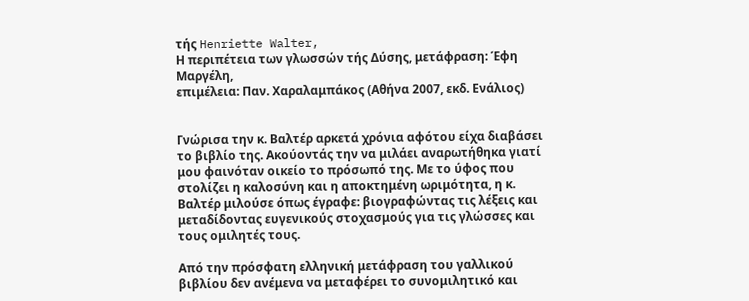τής Henriette Walter,
Η περιπέτεια των γλωσσών τής Δύσης, μετάφραση: Έφη Μαργέλη,
επιμέλεια: Παν. Χαραλαμπάκος (Αθήνα 2007, εκδ. Ενάλιος)


Γνώρισα την κ. Βαλτέρ αρκετά χρόνια αφότου είχα διαβάσει το βιβλίο της. Ακούοντάς την να μιλάει αναρωτήθηκα γιατί μου φαινόταν οικείο το πρόσωπό της. Με το ύφος που στολίζει η καλοσύνη και η αποκτημένη ωριμότητα, η κ. Βαλτέρ μιλούσε όπως έγραφε: βιογραφώντας τις λέξεις και μεταδίδοντας ευγενικούς στοχασμούς για τις γλώσσες και τους ομιλητές τους.

Από την πρόσφατη ελληνική μετάφραση του γαλλικού βιβλίου δεν ανέμενα να μεταφέρει το συνομιλητικό και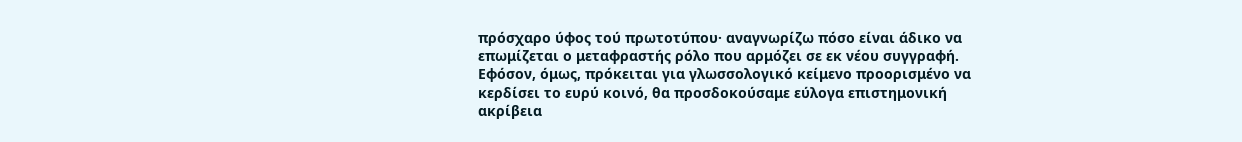πρόσχαρο ύφος τού πρωτοτύπου· αναγνωρίζω πόσο είναι άδικο να επωμίζεται ο μεταφραστής ρόλο που αρμόζει σε εκ νέου συγγραφή. Εφόσον, όμως, πρόκειται για γλωσσολογικό κείμενο προορισμένο να κερδίσει το ευρύ κοινό, θα προσδοκούσαμε εύλογα επιστημονική ακρίβεια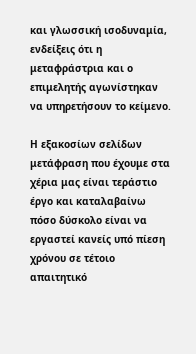και γλωσσική ισοδυναμία, ενδείξεις ότι η μεταφράστρια και ο επιμελητής αγωνίστηκαν να υπηρετήσουν το κείμενο.

Η εξακοσίων σελίδων μετάφραση που έχουμε στα χέρια μας είναι τεράστιο έργο και καταλαβαίνω πόσο δύσκολο είναι να εργαστεί κανείς υπό πίεση χρόνου σε τέτοιο απαιτητικό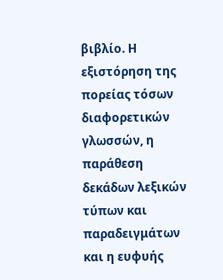βιβλίο. Η εξιστόρηση της πορείας τόσων διαφορετικών γλωσσών, η παράθεση δεκάδων λεξικών τύπων και παραδειγμάτων και η ευφυής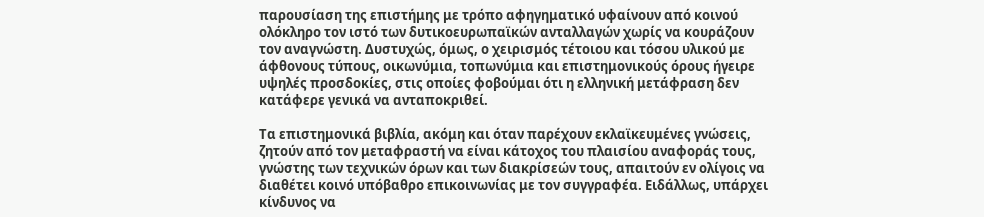παρουσίαση της επιστήμης με τρόπο αφηγηματικό υφαίνουν από κοινού ολόκληρο τον ιστό των δυτικοευρωπαϊκών ανταλλαγών χωρίς να κουράζουν τον αναγνώστη. Δυστυχώς, όμως, ο χειρισμός τέτοιου και τόσου υλικού με άφθονους τύπους, οικωνύμια, τοπωνύμια και επιστημονικούς όρους ήγειρε υψηλές προσδοκίες, στις οποίες φοβούμαι ότι η ελληνική μετάφραση δεν κατάφερε γενικά να ανταποκριθεί.

Τα επιστημονικά βιβλία, ακόμη και όταν παρέχουν εκλαϊκευμένες γνώσεις, ζητούν από τον μεταφραστή να είναι κάτοχος του πλαισίου αναφοράς τους, γνώστης των τεχνικών όρων και των διακρίσεών τους, απαιτούν εν ολίγοις να διαθέτει κοινό υπόβαθρο επικοινωνίας με τον συγγραφέα. Ειδάλλως, υπάρχει κίνδυνος να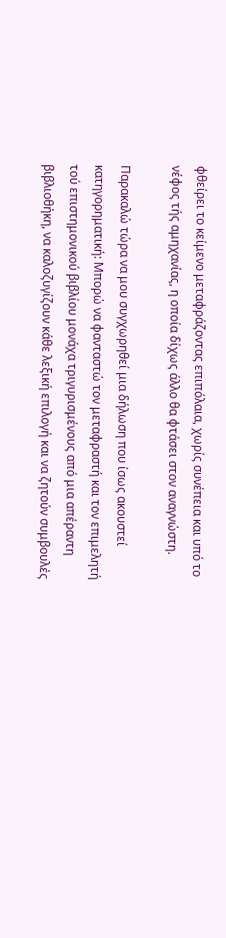φθείρει το κείμενο μεταφράζοντας επιπόλαια, χωρίς συνέπεια και υπό το νέφος τής αμηχανίας, η οποία δίχως άλλο θα φτάσει στον αναγνώστη.

Παρακαλώ τώρα να μου συγχωρηθεί μια δήλωση που ίσως ακουστεί κατηγορηματική: Μπορώ να φανταστώ τον μεταφραστή και τον επιμελητή τού επιστημονικού βιβλίου μονάχα τριγυρισμένους από μια απέραντη βιβλιοθήκη, να καλοζυγίζουν κάθε λεξική επιλογή και να ζητούν συμβουλές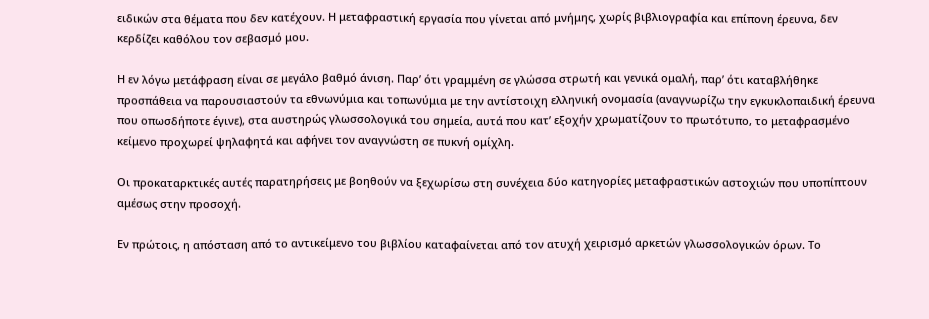ειδικών στα θέματα που δεν κατέχουν. Η μεταφραστική εργασία που γίνεται από μνήμης, χωρίς βιβλιογραφία και επίπονη έρευνα, δεν κερδίζει καθόλου τον σεβασμό μου.

Η εν λόγω μετάφραση είναι σε μεγάλο βαθμό άνιση. Παρ’ ότι γραμμένη σε γλώσσα στρωτή και γενικά ομαλή, παρ’ ότι καταβλήθηκε προσπάθεια να παρουσιαστούν τα εθνωνύμια και τοπωνύμια με την αντίστοιχη ελληνική ονομασία (αναγνωρίζω την εγκυκλοπαιδική έρευνα που οπωσδήποτε έγινε), στα αυστηρώς γλωσσολογικά του σημεία, αυτά που κατ’ εξοχήν χρωματίζουν το πρωτότυπο, το μεταφρασμένο κείμενο προχωρεί ψηλαφητά και αφήνει τον αναγνώστη σε πυκνή ομίχλη.

Οι προκαταρκτικές αυτές παρατηρήσεις με βοηθούν να ξεχωρίσω στη συνέχεια δύο κατηγορίες μεταφραστικών αστοχιών που υποπίπτουν αμέσως στην προσοχή.

Εν πρώτοις, η απόσταση από το αντικείμενο του βιβλίου καταφαίνεται από τον ατυχή χειρισμό αρκετών γλωσσολογικών όρων. Το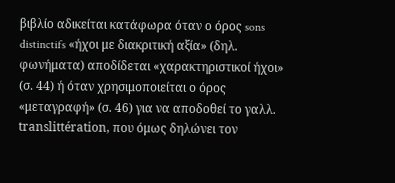βιβλίο αδικείται κατάφωρα όταν ο όρος sons distinctifs «ήχοι με διακριτική αξία» (δηλ. φωνήματα) αποδίδεται «χαρακτηριστικοί ήχοι» (σ. 44) ή όταν χρησιμοποιείται ο όρος «μεταγραφή» (σ. 46) για να αποδοθεί το γαλλ. translittération, που όμως δηλώνει τον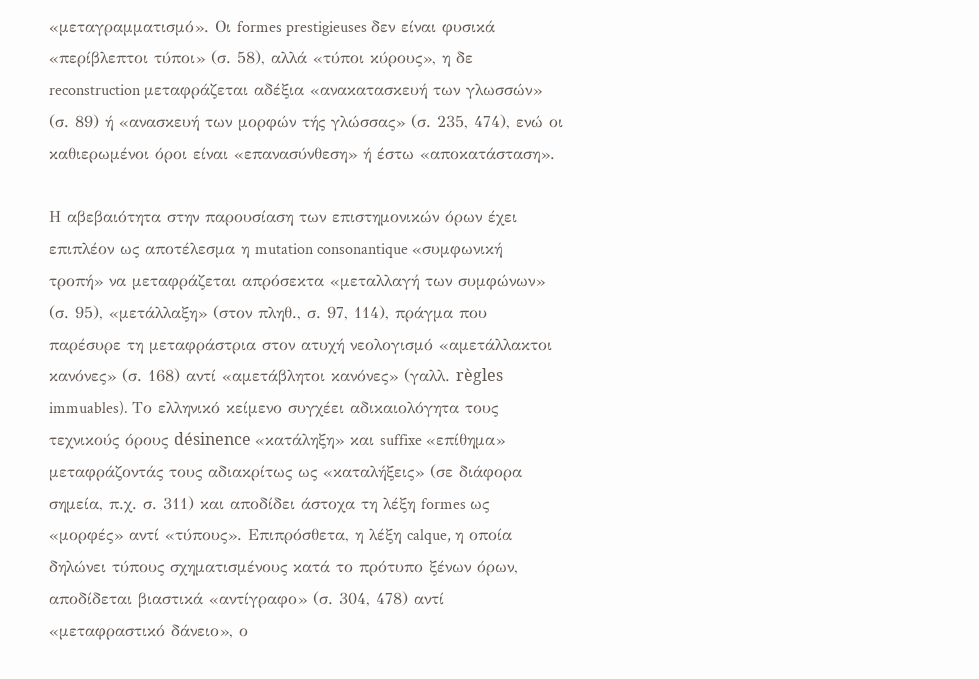«μεταγραμματισμό». Οι formes prestigieuses δεν είναι φυσικά «περίβλεπτοι τύποι» (σ. 58), αλλά «τύποι κύρους», η δε reconstruction μεταφράζεται αδέξια «ανακατασκευή των γλωσσών» (σ. 89) ή «ανασκευή των μορφών τής γλώσσας» (σ. 235, 474), ενώ οι καθιερωμένοι όροι είναι «επανασύνθεση» ή έστω «αποκατάσταση».

Η αβεβαιότητα στην παρουσίαση των επιστημονικών όρων έχει επιπλέον ως αποτέλεσμα η mutation consonantique «συμφωνική τροπή» να μεταφράζεται απρόσεκτα «μεταλλαγή των συμφώνων» (σ. 95), «μετάλλαξη» (στον πληθ., σ. 97, 114), πράγμα που παρέσυρε τη μεταφράστρια στον ατυχή νεολογισμό «αμετάλλακτοι κανόνες» (σ. 168) αντί «αμετάβλητοι κανόνες» (γαλλ. règles immuables). Το ελληνικό κείμενο συγχέει αδικαιολόγητα τους τεχνικούς όρους désinence «κατάληξη» και suffixe «επίθημα» μεταφράζοντάς τους αδιακρίτως ως «καταλήξεις» (σε διάφορα σημεία, π.χ. σ. 311) και αποδίδει άστοχα τη λέξη formes ως «μορφές» αντί «τύπους». Επιπρόσθετα, η λέξη calque, η οποία δηλώνει τύπους σχηματισμένους κατά το πρότυπο ξένων όρων, αποδίδεται βιαστικά «αντίγραφο» (σ. 304, 478) αντί «μεταφραστικό δάνειο», ο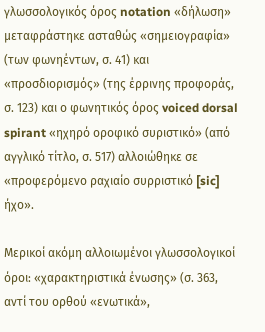γλωσσολογικός όρος notation «δήλωση» μεταφράστηκε ασταθώς «σημειογραφία» (των φωνηέντων, σ. 41) και «προσδιορισμός» (της έρρινης προφοράς, σ. 123) και ο φωνητικός όρος voiced dorsal spirant «ηχηρό οροφικό συριστικό» (από αγγλικό τίτλο, σ. 517) αλλοιώθηκε σε «προφερόμενο ραχιαίο συρριστικό [sic] ήχο».

Μερικοί ακόμη αλλοιωμένοι γλωσσολογικοί όροι: «χαρακτηριστικά ένωσης» (σ. 363, αντί του ορθού «ενωτικά»,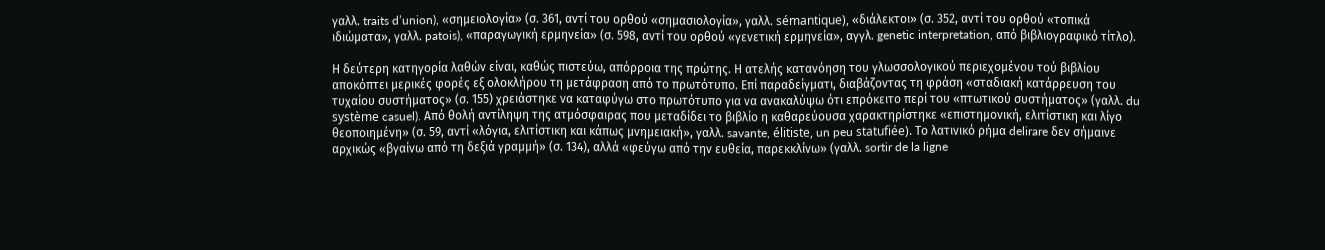γαλλ. traits d’union), «σημειολογία» (σ. 361, αντί του ορθού «σημασιολογία», γαλλ. sémantique), «διάλεκτοι» (σ. 352, αντί του ορθού «τοπικά ιδιώματα», γαλλ. patois), «παραγωγική ερμηνεία» (σ. 598, αντί του ορθού «γενετική ερμηνεία», αγγλ. genetic interpretation, από βιβλιογραφικό τίτλο).

Η δεύτερη κατηγορία λαθών είναι, καθώς πιστεύω, απόρροια της πρώτης. Η ατελής κατανόηση του γλωσσολογικού περιεχομένου τού βιβλίου αποκόπτει μερικές φορές εξ ολοκλήρου τη μετάφραση από το πρωτότυπο. Επί παραδείγματι, διαβάζοντας τη φράση «σταδιακή κατάρρευση του τυχαίου συστήματος» (σ. 155) χρειάστηκε να καταφύγω στο πρωτότυπο για να ανακαλύψω ότι επρόκειτο περί του «πτωτικού συστήματος» (γαλλ. du système casuel). Από θολή αντίληψη της ατμόσφαιρας που μεταδίδει το βιβλίο η καθαρεύουσα χαρακτηρίστηκε «επιστημονική, ελιτίστικη και λίγο θεοποιημένη» (σ. 59, αντί «λόγια, ελιτίστικη και κάπως μνημειακή», γαλλ. savante, élitiste, un peu statufiée). Το λατινικό ρήμα delirare δεν σήμαινε αρχικώς «βγαίνω από τη δεξιά γραμμή» (σ. 134), αλλά «φεύγω από την ευθεία, παρεκκλίνω» (γαλλ. sortir de la ligne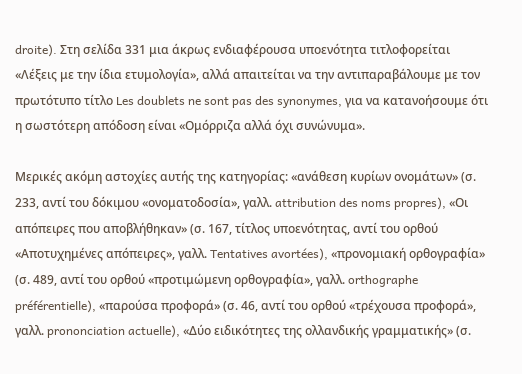droite). Στη σελίδα 331 μια άκρως ενδιαφέρουσα υποενότητα τιτλοφορείται «Λέξεις με την ίδια ετυμολογία», αλλά απαιτείται να την αντιπαραβάλουμε με τον πρωτότυπο τίτλο Les doublets ne sont pas des synonymes, για να κατανοήσουμε ότι η σωστότερη απόδοση είναι «Ομόρριζα αλλά όχι συνώνυμα».

Μερικές ακόμη αστοχίες αυτής της κατηγορίας: «ανάθεση κυρίων ονομάτων» (σ. 233, αντί του δόκιμου «ονοματοδοσία», γαλλ. attribution des noms propres), «Οι απόπειρες που αποβλήθηκαν» (σ. 167, τίτλος υποενότητας, αντί του ορθού «Αποτυχημένες απόπειρες», γαλλ. Tentatives avortées), «προνομιακή ορθογραφία» (σ. 489, αντί του ορθού «προτιμώμενη ορθογραφία», γαλλ. orthographe préférentielle), «παρούσα προφορά» (σ. 46, αντί του ορθού «τρέχουσα προφορά», γαλλ. prononciation actuelle), «Δύο ειδικότητες της ολλανδικής γραμματικής» (σ.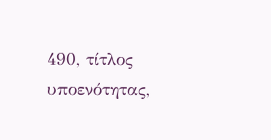490, τίτλος υποενότητας,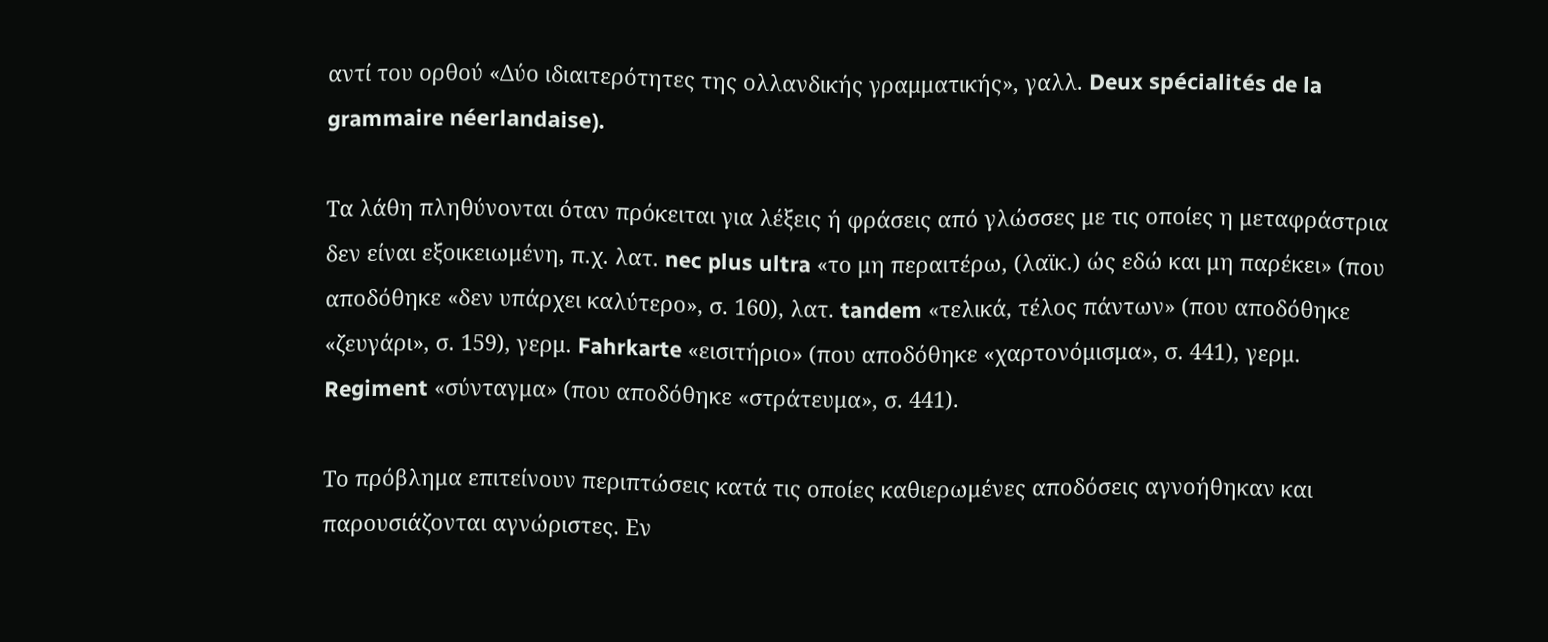αντί του ορθού «Δύο ιδιαιτερότητες της ολλανδικής γραμματικής», γαλλ. Deux spécialités de la grammaire néerlandaise).

Τα λάθη πληθύνονται όταν πρόκειται για λέξεις ή φράσεις από γλώσσες με τις οποίες η μεταφράστρια δεν είναι εξοικειωμένη, π.χ. λατ. nec plus ultra «το μη περαιτέρω, (λαϊκ.) ώς εδώ και μη παρέκει» (που αποδόθηκε «δεν υπάρχει καλύτερο», σ. 160), λατ. tandem «τελικά, τέλος πάντων» (που αποδόθηκε «ζευγάρι», σ. 159), γερμ. Fahrkarte «εισιτήριο» (που αποδόθηκε «χαρτονόμισμα», σ. 441), γερμ. Regiment «σύνταγμα» (που αποδόθηκε «στράτευμα», σ. 441).

Το πρόβλημα επιτείνουν περιπτώσεις κατά τις οποίες καθιερωμένες αποδόσεις αγνοήθηκαν και παρουσιάζονται αγνώριστες. Εν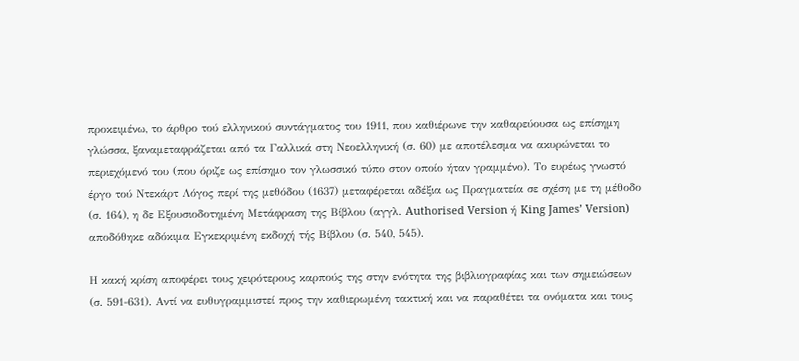προκειμένω, το άρθρο τού ελληνικού συντάγματος του 1911, που καθιέρωνε την καθαρεύουσα ως επίσημη γλώσσα, ξαναμεταφράζεται από τα Γαλλικά στη Νεοελληνική (σ. 60) με αποτέλεσμα να ακυρώνεται το περιεχόμενό του (που όριζε ως επίσημο τον γλωσσικό τύπο στον οποίο ήταν γραμμένο). Το ευρέως γνωστό έργο τού Ντεκάρτ Λόγος περί της μεθόδου (1637) μεταφέρεται αδέξια ως Πραγματεία σε σχέση με τη μέθοδο (σ. 164), η δε Εξουσιοδοτημένη Μετάφραση της Βίβλου (αγγλ. Authorised Version ή King James’ Version) αποδόθηκε αδόκιμα Εγκεκριμένη εκδοχή τής Βίβλου (σ. 540, 545).

Η κακή κρίση αποφέρει τους χειρότερους καρπούς της στην ενότητα της βιβλιογραφίας και των σημειώσεων (σ. 591-631). Αντί να ευθυγραμμιστεί προς την καθιερωμένη τακτική και να παραθέτει τα ονόματα και τους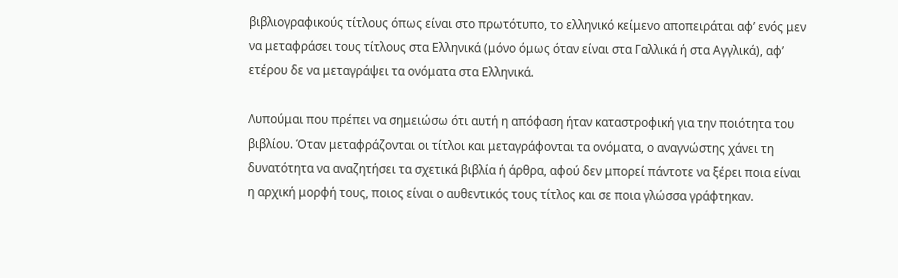βιβλιογραφικούς τίτλους όπως είναι στο πρωτότυπο, το ελληνικό κείμενο αποπειράται αφ’ ενός μεν να μεταφράσει τους τίτλους στα Ελληνικά (μόνο όμως όταν είναι στα Γαλλικά ή στα Αγγλικά), αφ’ ετέρου δε να μεταγράψει τα ονόματα στα Ελληνικά.

Λυπούμαι που πρέπει να σημειώσω ότι αυτή η απόφαση ήταν καταστροφική για την ποιότητα του βιβλίου. Όταν μεταφράζονται οι τίτλοι και μεταγράφονται τα ονόματα, ο αναγνώστης χάνει τη δυνατότητα να αναζητήσει τα σχετικά βιβλία ή άρθρα, αφού δεν μπορεί πάντοτε να ξέρει ποια είναι η αρχική μορφή τους, ποιος είναι ο αυθεντικός τους τίτλος και σε ποια γλώσσα γράφτηκαν.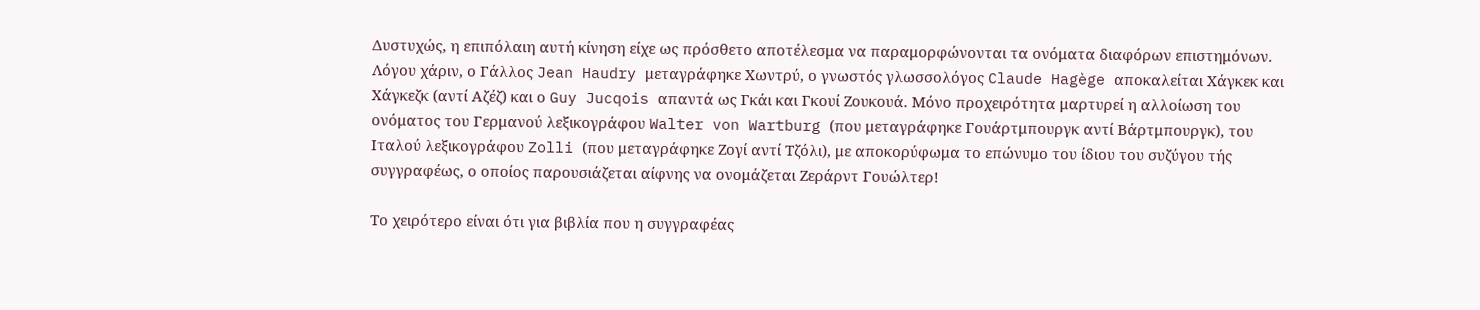Δυστυχώς, η επιπόλαιη αυτή κίνηση είχε ως πρόσθετο αποτέλεσμα να παραμορφώνονται τα ονόματα διαφόρων επιστημόνων. Λόγου χάριν, ο Γάλλος Jean Haudry μεταγράφηκε Χωντρύ, ο γνωστός γλωσσολόγος Claude Hagège αποκαλείται Χάγκεκ και Χάγκεζκ (αντί Αζέζ) και ο Guy Jucqois απαντά ως Γκάι και Γκουί Ζουκουά. Μόνο προχειρότητα μαρτυρεί η αλλοίωση του ονόματος του Γερμανού λεξικογράφου Walter von Wartburg (που μεταγράφηκε Γουάρτμπουργκ αντί Βάρτμπουργκ), του Ιταλού λεξικογράφου Zolli (που μεταγράφηκε Ζογί αντί Τζόλι), με αποκορύφωμα το επώνυμο του ίδιου του συζύγου τής συγγραφέως, ο οποίος παρουσιάζεται αίφνης να ονομάζεται Ζεράρντ Γουώλτερ!

Το χειρότερο είναι ότι για βιβλία που η συγγραφέας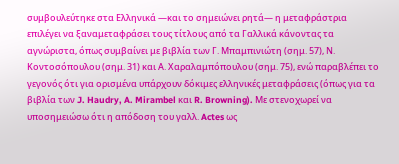συμβουλεύτηκε στα Ελληνικά —και το σημειώνει ρητά— η μεταφράστρια επιλέγει να ξαναμεταφράσει τους τίτλους από τα Γαλλικά κάνοντας τα αγνώριστα, όπως συμβαίνει με βιβλία των Γ. Μπαμπινιώτη (σημ. 57), Ν. Κοντοσόπουλου (σημ. 31) και Α. Χαραλαμπόπουλου (σημ. 75), ενώ παραβλέπει το γεγονός ότι για ορισμένα υπάρχουν δόκιμες ελληνικές μεταφράσεις (όπως για τα βιβλία των J. Haudry, A. Mirambel και R. Browning). Με στενοχωρεί να υποσημειώσω ότι η απόδοση του γαλλ. Actes ως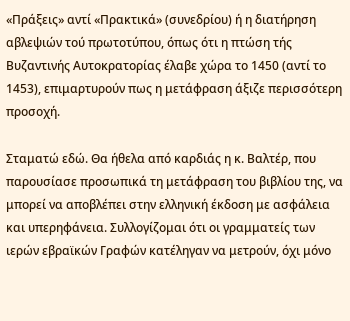«Πράξεις» αντί «Πρακτικά» (συνεδρίου) ή η διατήρηση αβλεψιών τού πρωτοτύπου, όπως ότι η πτώση τής Βυζαντινής Αυτοκρατορίας έλαβε χώρα το 1450 (αντί το 1453), επιμαρτυρούν πως η μετάφραση άξιζε περισσότερη προσοχή.

Σταματώ εδώ. Θα ήθελα από καρδιάς η κ. Βαλτέρ, που παρουσίασε προσωπικά τη μετάφραση του βιβλίου της, να μπορεί να αποβλέπει στην ελληνική έκδοση με ασφάλεια και υπερηφάνεια. Συλλογίζομαι ότι οι γραμματείς των ιερών εβραϊκών Γραφών κατέληγαν να μετρούν, όχι μόνο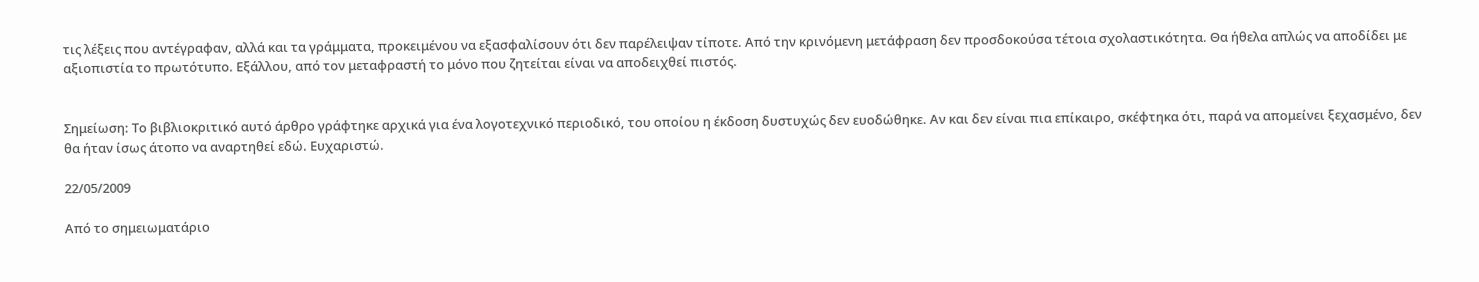τις λέξεις που αντέγραφαν, αλλά και τα γράμματα, προκειμένου να εξασφαλίσουν ότι δεν παρέλειψαν τίποτε. Από την κρινόμενη μετάφραση δεν προσδοκούσα τέτοια σχολαστικότητα. Θα ήθελα απλώς να αποδίδει με αξιοπιστία το πρωτότυπο. Εξάλλου, από τον μεταφραστή το μόνο που ζητείται είναι να αποδειχθεί πιστός.


Σημείωση: Το βιβλιοκριτικό αυτό άρθρο γράφτηκε αρχικά για ένα λογοτεχνικό περιοδικό, του οποίου η έκδοση δυστυχώς δεν ευοδώθηκε. Αν και δεν είναι πια επίκαιρο, σκέφτηκα ότι, παρά να απομείνει ξεχασμένο, δεν θα ήταν ίσως άτοπο να αναρτηθεί εδώ. Ευχαριστώ.

22/05/2009

Από το σημειωματάριο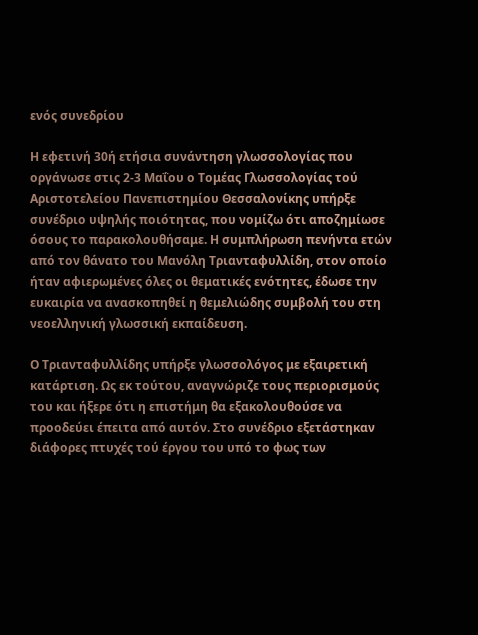ενός συνεδρίου

Η εφετινή 30ή ετήσια συνάντηση γλωσσολογίας που οργάνωσε στις 2-3 Μαΐου ο Τομέας Γλωσσολογίας τού Αριστοτελείου Πανεπιστημίου Θεσσαλονίκης υπήρξε συνέδριο υψηλής ποιότητας, που νομίζω ότι αποζημίωσε όσους το παρακολουθήσαμε. Η συμπλήρωση πενήντα ετών από τον θάνατο του Μανόλη Τριανταφυλλίδη, στον οποίο ήταν αφιερωμένες όλες οι θεματικές ενότητες, έδωσε την ευκαιρία να ανασκοπηθεί η θεμελιώδης συμβολή του στη νεοελληνική γλωσσική εκπαίδευση.

Ο Τριανταφυλλίδης υπήρξε γλωσσολόγος με εξαιρετική κατάρτιση. Ως εκ τούτου, αναγνώριζε τους περιορισμούς του και ήξερε ότι η επιστήμη θα εξακολουθούσε να προοδεύει έπειτα από αυτόν. Στο συνέδριο εξετάστηκαν διάφορες πτυχές τού έργου του υπό το φως των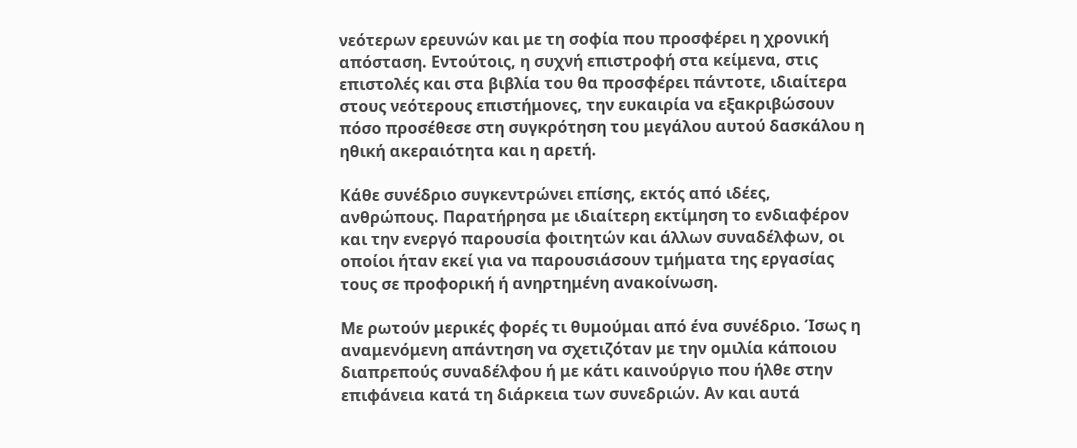νεότερων ερευνών και με τη σοφία που προσφέρει η χρονική απόσταση. Εντούτοις, η συχνή επιστροφή στα κείμενα, στις επιστολές και στα βιβλία του θα προσφέρει πάντοτε, ιδιαίτερα στους νεότερους επιστήμονες, την ευκαιρία να εξακριβώσουν πόσο προσέθεσε στη συγκρότηση του μεγάλου αυτού δασκάλου η ηθική ακεραιότητα και η αρετή.

Κάθε συνέδριο συγκεντρώνει επίσης, εκτός από ιδέες, ανθρώπους. Παρατήρησα με ιδιαίτερη εκτίμηση το ενδιαφέρον και την ενεργό παρουσία φοιτητών και άλλων συναδέλφων, οι οποίοι ήταν εκεί για να παρουσιάσουν τμήματα της εργασίας τους σε προφορική ή ανηρτημένη ανακοίνωση.

Με ρωτούν μερικές φορές τι θυμούμαι από ένα συνέδριο. Ίσως η αναμενόμενη απάντηση να σχετιζόταν με την ομιλία κάποιου διαπρεπούς συναδέλφου ή με κάτι καινούργιο που ήλθε στην επιφάνεια κατά τη διάρκεια των συνεδριών. Αν και αυτά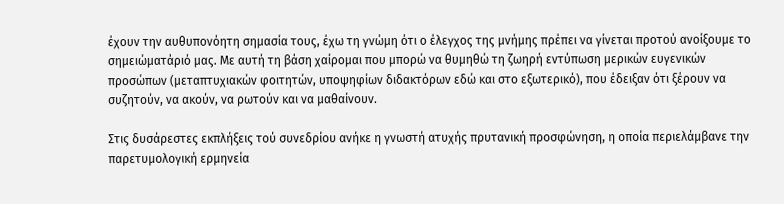έχουν την αυθυπονόητη σημασία τους, έχω τη γνώμη ότι ο έλεγχος της μνήμης πρέπει να γίνεται προτού ανοίξουμε το σημειώματάριό μας. Με αυτή τη βάση χαίρομαι που μπορώ να θυμηθώ τη ζωηρή εντύπωση μερικών ευγενικών προσώπων (μεταπτυχιακών φοιτητών, υποψηφίων διδακτόρων εδώ και στο εξωτερικό), που έδειξαν ότι ξέρουν να συζητούν, να ακούν, να ρωτούν και να μαθαίνουν.

Στις δυσάρεστες εκπλήξεις τού συνεδρίου ανήκε η γνωστή ατυχής πρυτανική προσφώνηση, η οποία περιελάμβανε την παρετυμολογική ερμηνεία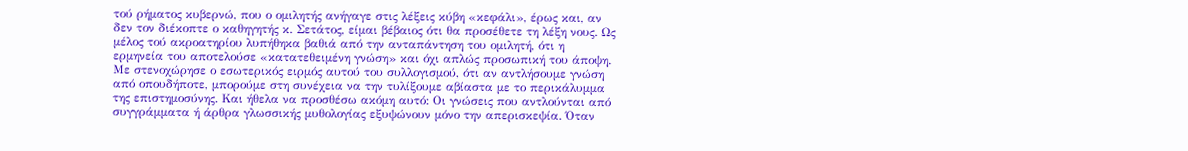τού ρήματος κυβερνώ, που ο ομιλητής ανήγαγε στις λέξεις κύβη «κεφάλι», έρως και, αν δεν τον διέκοπτε ο καθηγητής κ. Σετάτος, είμαι βέβαιος ότι θα προσέθετε τη λέξη νους. Ως μέλος τού ακροατηρίου λυπήθηκα βαθιά από την ανταπάντηση του ομιλητή, ότι η ερμηνεία του αποτελούσε «κατατεθειμένη γνώση» και όχι απλώς προσωπική του άποψη. Με στενοχώρησε ο εσωτερικός ειρμός αυτού του συλλογισμού, ότι αν αντλήσουμε γνώση από οπουδήποτε, μπορούμε στη συνέχεια να την τυλίξουμε αβίαστα με το περικάλυμμα της επιστημοσύνης. Και ήθελα να προσθέσω ακόμη αυτό: Οι γνώσεις που αντλούνται από συγγράμματα ή άρθρα γλωσσικής μυθολογίας εξυψώνουν μόνο την απερισκεψία. Όταν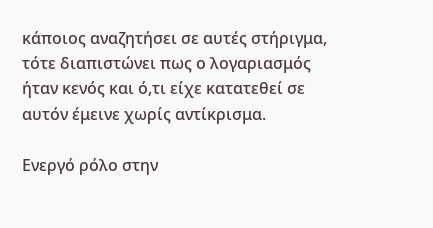κάποιος αναζητήσει σε αυτές στήριγμα, τότε διαπιστώνει πως ο λογαριασμός ήταν κενός και ό,τι είχε κατατεθεί σε αυτόν έμεινε χωρίς αντίκρισμα.

Ενεργό ρόλο στην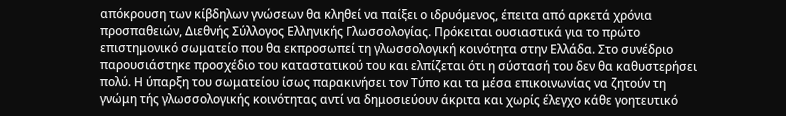απόκρουση των κίβδηλων γνώσεων θα κληθεί να παίξει ο ιδρυόμενος, έπειτα από αρκετά χρόνια προσπαθειών, Διεθνής Σύλλογος Ελληνικής Γλωσσολογίας. Πρόκειται ουσιαστικά για το πρώτο επιστημονικό σωματείο που θα εκπροσωπεί τη γλωσσολογική κοινότητα στην Ελλάδα. Στο συνέδριο παρουσιάστηκε προσχέδιο του καταστατικού του και ελπίζεται ότι η σύστασή του δεν θα καθυστερήσει πολύ. Η ύπαρξη του σωματείου ίσως παρακινήσει τον Τύπο και τα μέσα επικοινωνίας να ζητούν τη γνώμη τής γλωσσολογικής κοινότητας αντί να δημοσιεύουν άκριτα και χωρίς έλεγχο κάθε γοητευτικό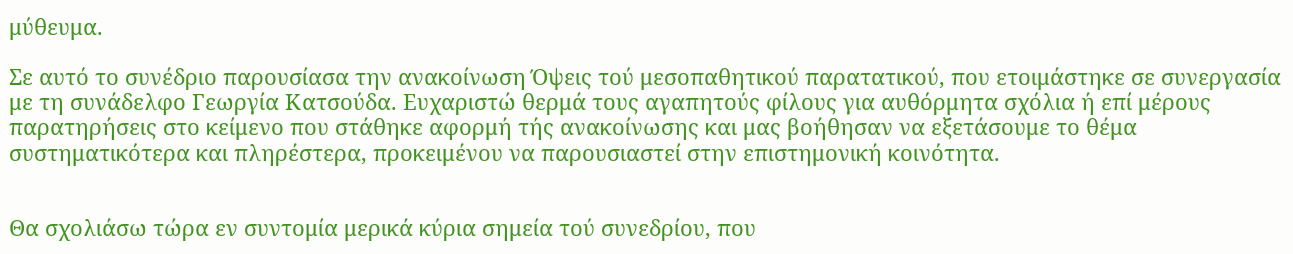μύθευμα.

Σε αυτό το συνέδριο παρουσίασα την ανακοίνωση Όψεις τού μεσοπαθητικού παρατατικού, που ετοιμάστηκε σε συνεργασία με τη συνάδελφο Γεωργία Κατσούδα. Ευχαριστώ θερμά τους αγαπητούς φίλους για αυθόρμητα σχόλια ή επί μέρους παρατηρήσεις στο κείμενο που στάθηκε αφορμή τής ανακοίνωσης και μας βοήθησαν να εξετάσουμε το θέμα συστηματικότερα και πληρέστερα, προκειμένου να παρουσιαστεί στην επιστημονική κοινότητα.


Θα σχολιάσω τώρα εν συντομία μερικά κύρια σημεία τού συνεδρίου, που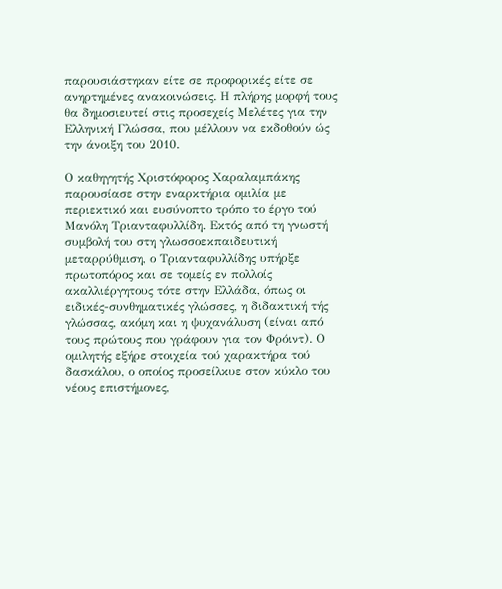παρουσιάστηκαν είτε σε προφορικές είτε σε ανηρτημένες ανακοινώσεις. Η πλήρης μορφή τους θα δημοσιευτεί στις προσεχείς Μελέτες για την Ελληνική Γλώσσα, που μέλλουν να εκδοθούν ώς την άνοιξη του 2010.

Ο καθηγητής Χριστόφορος Χαραλαμπάκης παρουσίασε στην εναρκτήρια ομιλία με περιεκτικό και ευσύνοπτο τρόπο το έργο τού Μανόλη Τριανταφυλλίδη. Εκτός από τη γνωστή συμβολή του στη γλωσσοεκπαιδευτική μεταρρύθμιση, ο Τριανταφυλλίδης υπήρξε πρωτοπόρος και σε τομείς εν πολλοίς ακαλλιέργητους τότε στην Ελλάδα, όπως οι ειδικές-συνθηματικές γλώσσες, η διδακτική τής γλώσσας, ακόμη και η ψυχανάλυση (είναι από τους πρώτους που γράφουν για τον Φρόιντ). Ο ομιλητής εξήρε στοιχεία τού χαρακτήρα τού δασκάλου, ο οποίος προσείλκυε στον κύκλο του νέους επιστήμονες,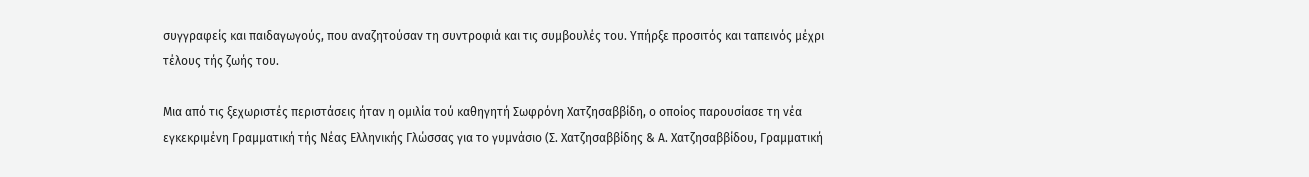συγγραφείς και παιδαγωγούς, που αναζητούσαν τη συντροφιά και τις συμβουλές του. Υπήρξε προσιτός και ταπεινός μέχρι τέλους τής ζωής του.

Μια από τις ξεχωριστές περιστάσεις ήταν η ομιλία τού καθηγητή Σωφρόνη Χατζησαββίδη, ο οποίος παρουσίασε τη νέα εγκεκριμένη Γραμματική τής Νέας Ελληνικής Γλώσσας για το γυμνάσιο (Σ. Χατζησαββίδης & Α. Χατζησαββίδου, Γραμματική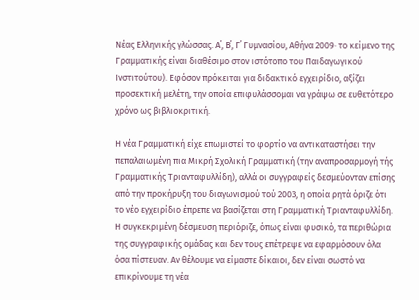Νέας Ελληνικής γλώσσας. Α΄, Β΄, Γ΄ Γυμνασίου, Αθήνα 2009· το κείμενο της Γραμματικής είναι διαθέσιμο στον ιστότοπο του Παιδαγωγικού Ινστιτούτου). Εφόσον πρόκειται για διδακτικό εγχειρίδιο, αξίζει προσεκτική μελέτη, την οποία επιφυλάσσομαι να γράψω σε ευθετότερο χρόνο ως βιβλιοκριτική.

Η νέα Γραμματική είχε επωμιστεί το φορτίο να αντικαταστήσει την πεπαλαιωμένη πια Μικρή Σχολική Γραμματική (την αναπροσαρμογή τής Γραμματικής Τριανταφυλλίδη), αλλά οι συγγραφείς δεσμεύονταν επίσης από την προκήρυξη του διαγωνισμού τού 2003, η οποία ρητά όριζε ότι το νέο εγχειρίδιο έπρεπε να βασίζεται στη Γραμματική Τριανταφυλλίδη. Η συγκεκριμένη δέσμευση περιόριζε, όπως είναι φυσικό, τα περιθώρια της συγγραφικής ομάδας και δεν τους επέτρεψε να εφαρμόσουν όλα όσα πίστευαν. Αν θέλουμε να είμαστε δίκαιοι, δεν είναι σωστό να επικρίνουμε τη νέα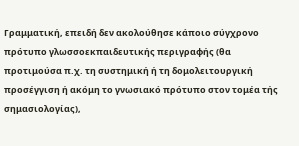Γραμματική, επειδή δεν ακολούθησε κάποιο σύγχρονο πρότυπο γλωσσοεκπαιδευτικής περιγραφής (θα προτιμούσα π.χ. τη συστημική ή τη δομολειτουργική προσέγγιση ή ακόμη το γνωσιακό πρότυπο στον τομέα τής σημασιολογίας),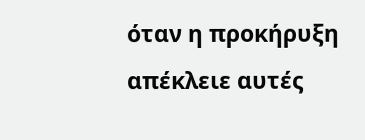όταν η προκήρυξη απέκλειε αυτές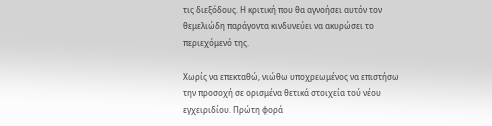τις διεξόδους. Η κριτική που θα αγνοήσει αυτόν τον θεμελιώδη παράγοντα κινδυνεύει να ακυρώσει το περιεχόμενό της.

Χωρίς να επεκταθώ, νιώθω υποχρεωμένος να επιστήσω την προσοχή σε ορισμένα θετικά στοιχεία τού νέου εγχειριδίου. Πρώτη φορά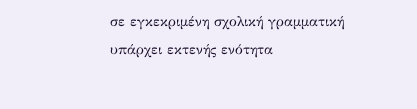σε εγκεκριμένη σχολική γραμματική υπάρχει εκτενής ενότητα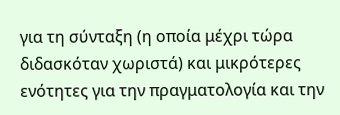για τη σύνταξη (η οποία μέχρι τώρα διδασκόταν χωριστά) και μικρότερες ενότητες για την πραγματολογία και την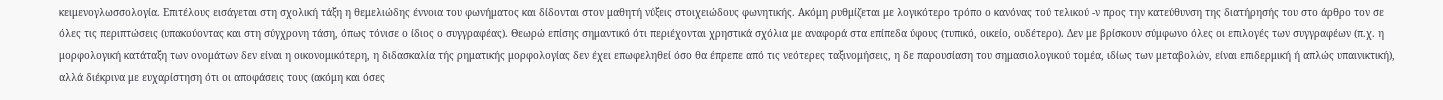κειμενογλωσσολογία. Επιτέλους εισάγεται στη σχολική τάξη η θεμελιώδης έννοια του φωνήματος και δίδονται στον μαθητή νύξεις στοιχειώδους φωνητικής. Ακόμη ρυθμίζεται με λογικότερο τρόπο ο κανόνας τού τελικού -ν προς την κατεύθυνση της διατήρησής του στο άρθρο τον σε όλες τις περιπτώσεις (υπακούοντας και στη σύγχρονη τάση, όπως τόνισε ο ίδιος ο συγγραφέας). Θεωρώ επίσης σημαντικό ότι περιέχονται χρηστικά σχόλια με αναφορά στα επίπεδα ύφους (τυπικό, οικείο, ουδέτερο). Δεν με βρίσκουν σύμφωνο όλες οι επιλογές των συγγραφέων (π.χ. η μορφολογική κατάταξη των ονομάτων δεν είναι η οικονομικότερη, η διδασκαλία τής ρηματικής μορφολογίας δεν έχει επωφεληθεί όσο θα έπρεπε από τις νεότερες ταξινομήσεις, η δε παρουσίαση του σημασιολογικού τομέα, ιδίως των μεταβολών, είναι επιδερμική ή απλώς υπαινικτική), αλλά διέκρινα με ευχαρίστηση ότι οι αποφάσεις τους (ακόμη και όσες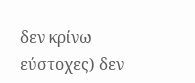δεν κρίνω εύστοχες) δεν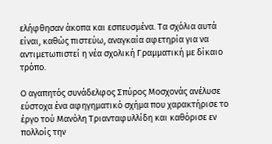ελήφθησαν άκοπα και εσπευσμένα. Τα σχόλια αυτά είναι, καθώς πιστεύω, αναγκαία αφετηρία για να αντιμετωπιστεί η νέα σχολική Γραμματική με δίκαιο τρόπο.

Ο αγαπητός συνάδελφος Σπύρος Μοσχονάς ανέλυσε εύστοχα ένα αφηγηματικό σχήμα που χαρακτήρισε το έργο τού Μανόλη Τριανταφυλλίδη και καθόρισε εν πολλοίς την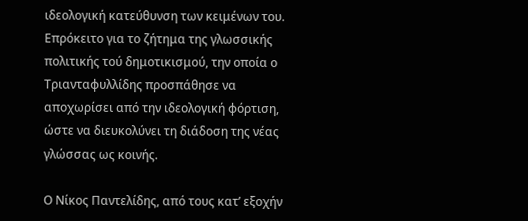ιδεολογική κατεύθυνση των κειμένων του. Επρόκειτο για το ζήτημα της γλωσσικής πολιτικής τού δημοτικισμού, την οποία ο Τριανταφυλλίδης προσπάθησε να αποχωρίσει από την ιδεολογική φόρτιση, ώστε να διευκολύνει τη διάδοση της νέας γλώσσας ως κοινής.

Ο Νίκος Παντελίδης, από τους κατ’ εξοχήν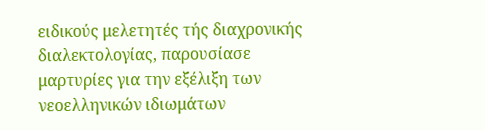ειδικούς μελετητές τής διαχρονικής διαλεκτολογίας, παρουσίασε μαρτυρίες για την εξέλιξη των νεοελληνικών ιδιωμάτων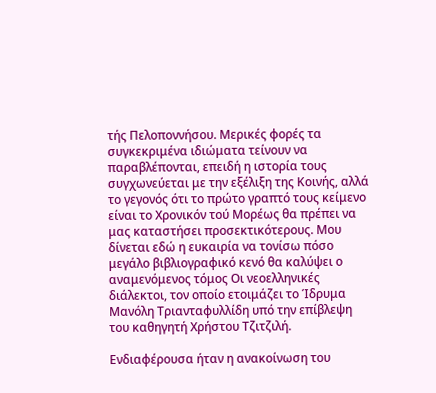τής Πελοποννήσου. Μερικές φορές τα συγκεκριμένα ιδιώματα τείνουν να παραβλέπονται, επειδή η ιστορία τους συγχωνεύεται με την εξέλιξη της Κοινής, αλλά το γεγονός ότι το πρώτο γραπτό τους κείμενο είναι το Χρονικόν τού Μορέως θα πρέπει να μας καταστήσει προσεκτικότερους. Μου δίνεται εδώ η ευκαιρία να τονίσω πόσο μεγάλο βιβλιογραφικό κενό θα καλύψει ο αναμενόμενος τόμος Οι νεοελληνικές διάλεκτοι, τον οποίο ετοιμάζει το Ίδρυμα Μανόλη Τριανταφυλλίδη υπό την επίβλεψη του καθηγητή Χρήστου Τζιτζιλή.

Ενδιαφέρουσα ήταν η ανακοίνωση του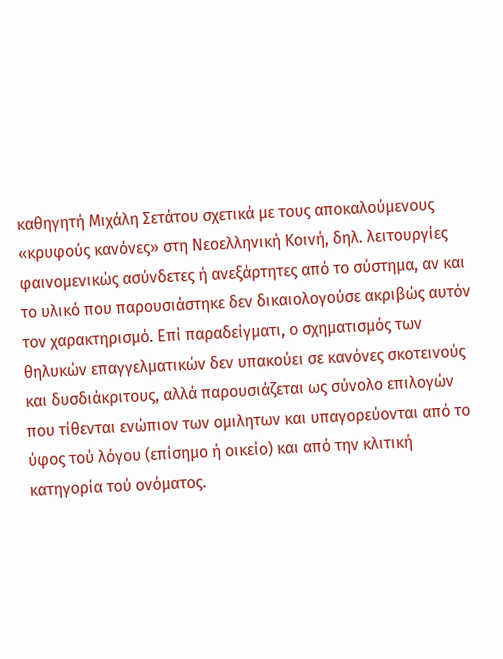καθηγητή Μιχάλη Σετάτου σχετικά με τους αποκαλούμενους «κρυφούς κανόνες» στη Νεοελληνική Κοινή, δηλ. λειτουργίες φαινομενικώς ασύνδετες ή ανεξάρτητες από το σύστημα, αν και το υλικό που παρουσιάστηκε δεν δικαιολογούσε ακριβώς αυτόν τον χαρακτηρισμό. Επί παραδείγματι, ο σχηματισμός των θηλυκών επαγγελματικών δεν υπακούει σε κανόνες σκοτεινούς και δυσδιάκριτους, αλλά παρουσιάζεται ως σύνολο επιλογών που τίθενται ενώπιον των ομιλητων και υπαγορεύονται από το ύφος τού λόγου (επίσημο ή οικείο) και από την κλιτική κατηγορία τού ονόματος.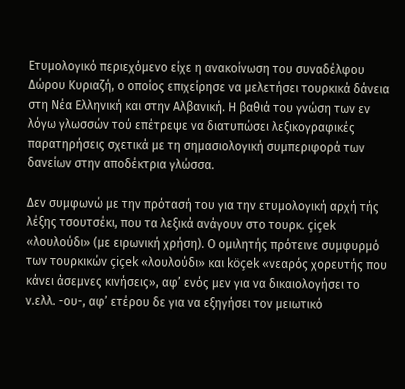Ετυμολογικό περιεχόμενο είχε η ανακοίνωση του συναδέλφου Δώρου Κυριαζή, ο οποίος επιχείρησε να μελετήσει τουρκικά δάνεια στη Νέα Ελληνική και στην Αλβανική. Η βαθιά του γνώση των εν λόγω γλωσσών τού επέτρεψε να διατυπώσει λεξικογραφικές παρατηρήσεις σχετικά με τη σημασιολογική συμπεριφορά των δανείων στην αποδέκτρια γλώσσα.

Δεν συμφωνώ με την πρότασή του για την ετυμολογική αρχή τής λέξης τσουτσέκι, που τα λεξικά ανάγουν στο τουρκ. çiçek «λουλούδι» (με ειρωνική χρήση). Ο ομιλητής πρότεινε συμφυρμό των τουρκικών çiçek «λουλούδι» και köçek «νεαρός χορευτής που κάνει άσεμνες κινήσεις», αφ’ ενός μεν για να δικαιολογήσει το ν.ελλ. -ου-, αφ’ ετέρου δε για να εξηγήσει τον μειωτικό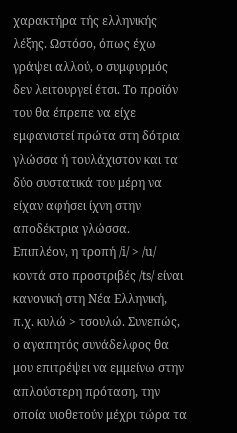χαρακτήρα τής ελληνικής λέξης. Ωστόσο, όπως έχω γράψει αλλού, ο συμφυρμός δεν λειτουργεί έτσι. Το προϊόν του θα έπρεπε να είχε εμφανιστεί πρώτα στη δότρια γλώσσα ή τουλάχιστον και τα δύο συστατικά του μέρη να είχαν αφήσει ίχνη στην αποδέκτρια γλώσσα. Επιπλέον, η τροπή /i/ > /u/ κοντά στο προστριβές /ts/ είναι κανονική στη Νέα Ελληνική, π.χ. κυλώ > τσουλώ. Συνεπώς, ο αγαπητός συνάδελφος θα μου επιτρέψει να εμμείνω στην απλούστερη πρόταση, την οποία υιοθετούν μέχρι τώρα τα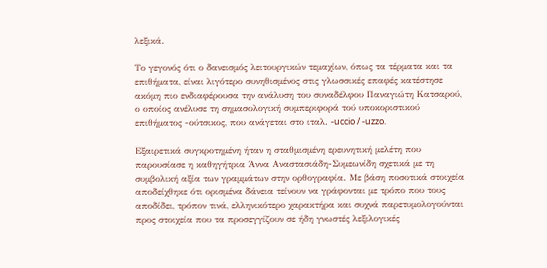λεξικά.

Το γεγονός ότι ο δανεισμός λειτουργικών τεμαχίων, όπως τα τέρματα και τα επιθήματα, είναι λιγότερο συνηθισμένος στις γλωσσικές επαφές κατέστησε ακόμη πιο ενδιαφέρουσα την ανάλυση του συναδέλφου Παναγιώτη Κατσαρού, ο οποίος ανέλυσε τη σημασολογική συμπεριφορά τού υποκοριστικού επιθήματος -ούτσικος, που ανάγεται στο ιταλ. -uccio / -uzzo.

Εξαιρετικά συγκροτημένη ήταν η σταθμισμένη ερευνητική μελέτη που παρουσίασε η καθηγήτρια Άννα Αναστασιάδη-Συμεωνίδη σχετικά με τη συμβολική αξία των γραμμάτων στην ορθογραφία. Με βάση ποσοτικά στοιχεία αποδείχθηκε ότι ορισμένα δάνεια τείνουν να γράφονται με τρόπο που τους αποδίδει, τρόπον τινά, ελληνικότερο χαρακτήρα και συχνά παρετυμολογούνται προς στοιχεία που τα προσεγγίζουν σε ήδη γνωστές λεξιλογικές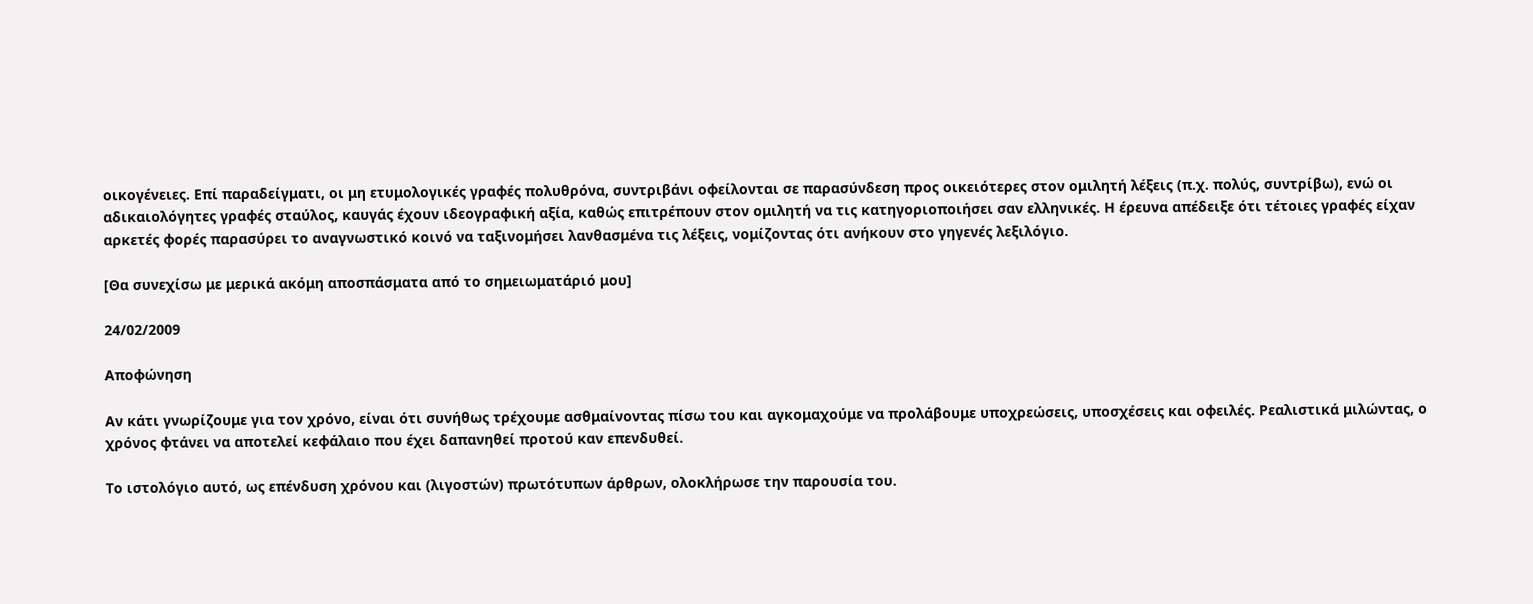οικογένειες. Επί παραδείγματι, οι μη ετυμολογικές γραφές πολυθρόνα, συντριβάνι οφείλονται σε παρασύνδεση προς οικειότερες στον ομιλητή λέξεις (π.χ. πολύς, συντρίβω), ενώ οι αδικαιολόγητες γραφές σταύλος, καυγάς έχουν ιδεογραφική αξία, καθώς επιτρέπουν στον ομιλητή να τις κατηγοριοποιήσει σαν ελληνικές. Η έρευνα απέδειξε ότι τέτοιες γραφές είχαν αρκετές φορές παρασύρει το αναγνωστικό κοινό να ταξινομήσει λανθασμένα τις λέξεις, νομίζοντας ότι ανήκουν στο γηγενές λεξιλόγιο.

[Θα συνεχίσω με μερικά ακόμη αποσπάσματα από το σημειωματάριό μου]

24/02/2009

Αποφώνηση

Αν κάτι γνωρίζουμε για τον χρόνο, είναι ότι συνήθως τρέχουμε ασθμαίνοντας πίσω του και αγκομαχούμε να προλάβουμε υποχρεώσεις, υποσχέσεις και οφειλές. Ρεαλιστικά μιλώντας, ο χρόνος φτάνει να αποτελεί κεφάλαιο που έχει δαπανηθεί προτού καν επενδυθεί.

Το ιστολόγιο αυτό, ως επένδυση χρόνου και (λιγοστών) πρωτότυπων άρθρων, ολοκλήρωσε την παρουσία του.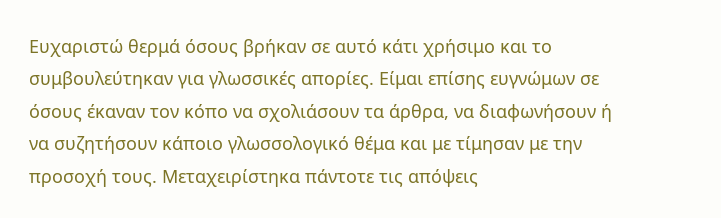Ευχαριστώ θερμά όσους βρήκαν σε αυτό κάτι χρήσιμο και το συμβουλεύτηκαν για γλωσσικές απορίες. Είμαι επίσης ευγνώμων σε όσους έκαναν τον κόπο να σχολιάσουν τα άρθρα, να διαφωνήσουν ή να συζητήσουν κάποιο γλωσσολογικό θέμα και με τίμησαν με την προσοχή τους. Μεταχειρίστηκα πάντοτε τις απόψεις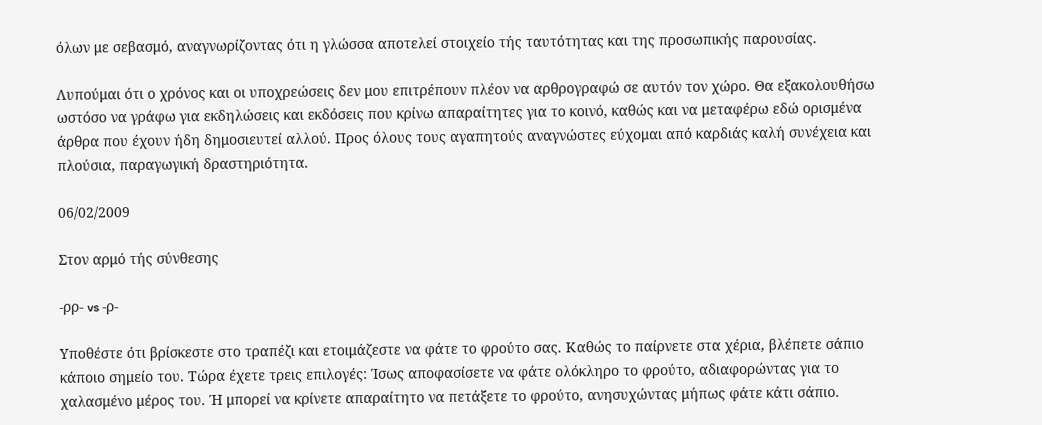όλων με σεβασμό, αναγνωρίζοντας ότι η γλώσσα αποτελεί στοιχείο τής ταυτότητας και της προσωπικής παρουσίας.

Λυπούμαι ότι ο χρόνος και οι υποχρεώσεις δεν μου επιτρέπουν πλέον να αρθρογραφώ σε αυτόν τον χώρο. Θα εξακολουθήσω ωστόσο να γράφω για εκδηλώσεις και εκδόσεις που κρίνω απαραίτητες για το κοινό, καθώς και να μεταφέρω εδώ ορισμένα άρθρα που έχουν ήδη δημοσιευτεί αλλού. Προς όλους τους αγαπητούς αναγνώστες εύχομαι από καρδιάς καλή συνέχεια και πλούσια, παραγωγική δραστηριότητα.

06/02/2009

Στον αρμό τής σύνθεσης

-ρρ- vs -ρ-

Υποθέστε ότι βρίσκεστε στο τραπέζι και ετοιμάζεστε να φάτε το φρούτο σας. Καθώς το παίρνετε στα χέρια, βλέπετε σάπιο κάποιο σημείο του. Τώρα έχετε τρεις επιλογές: Ίσως αποφασίσετε να φάτε ολόκληρο το φρούτο, αδιαφορώντας για το χαλασμένο μέρος του. Ή μπορεί να κρίνετε απαραίτητο να πετάξετε το φρούτο, ανησυχώντας μήπως φάτε κάτι σάπιο.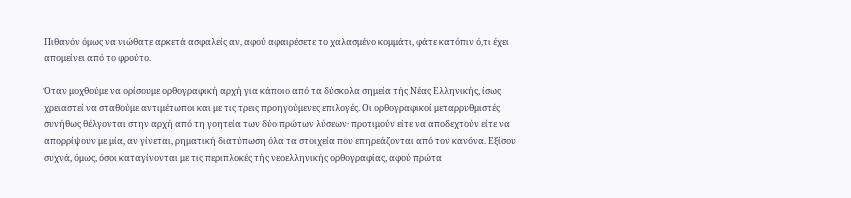Πιθανόν όμως να νιώθατε αρκετά ασφαλείς αν, αφού αφαιρέσετε το χαλασμένο κομμάτι, φάτε κατόπιν ό,τι έχει απομείνει από το φρούτο.

Όταν μοχθούμε να ορίσουμε ορθογραφική αρχή για κάποιο από τα δύσκολα σημεία τής Νέας Ελληνικής, ίσως χρειαστεί να σταθούμε αντιμέτωποι και με τις τρεις προηγούμενες επιλογές. Οι ορθογραφικοί μεταρρυθμιστές συνήθως θέλγονται στην αρχή από τη γοητεία των δύο πρώτων λύσεων· προτιμούν είτε να αποδεχτούν είτε να απορρίψουν με μία, αν γίνεται, ρηματική διατύπωση όλα τα στοιχεία που επηρεάζονται από τον κανόνα. Εξίσου συχνά, όμως, όσοι καταγίνονται με τις περιπλοκές τής νεοελληνικής ορθογραφίας, αφού πρώτα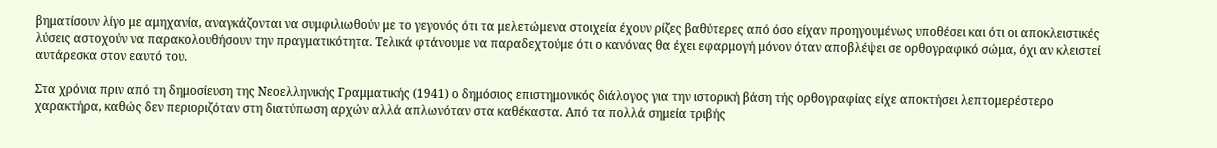βηματίσουν λίγο με αμηχανία, αναγκάζονται να συμφιλιωθούν με το γεγονός ότι τα μελετώμενα στοιχεία έχουν ρίζες βαθύτερες από όσο είχαν προηγουμένως υποθέσει και ότι οι αποκλειστικές λύσεις αστοχούν να παρακολουθήσουν την πραγματικότητα. Τελικά φτάνουμε να παραδεχτούμε ότι ο κανόνας θα έχει εφαρμογή μόνον όταν αποβλέψει σε ορθογραφικό σώμα, όχι αν κλειστεί αυτάρεσκα στον εαυτό του.

Στα χρόνια πριν από τη δημοσίευση της Νεοελληνικής Γραμματικής (1941) ο δημόσιος επιστημονικός διάλογος για την ιστορική βάση τής ορθογραφίας είχε αποκτήσει λεπτομερέστερο χαρακτήρα, καθώς δεν περιοριζόταν στη διατύπωση αρχών αλλά απλωνόταν στα καθέκαστα. Από τα πολλά σημεία τριβής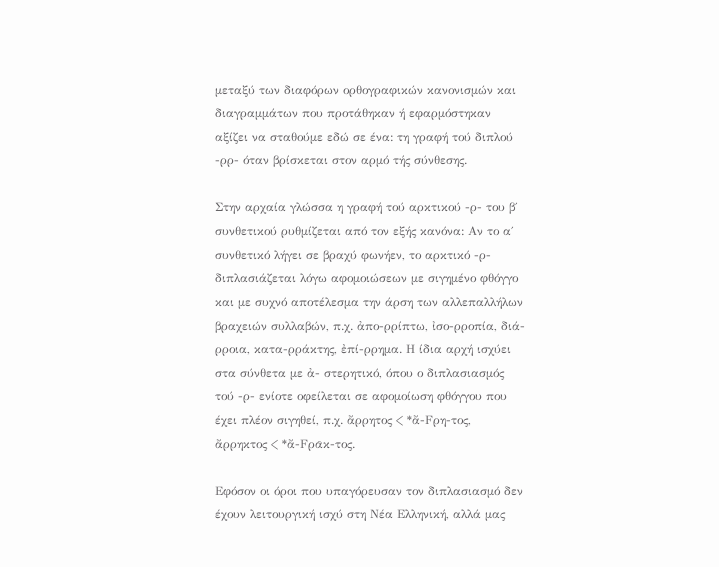μεταξύ των διαφόρων ορθογραφικών κανονισμών και διαγραμμάτων που προτάθηκαν ή εφαρμόστηκαν αξίζει να σταθούμε εδώ σε ένα: τη γραφή τού διπλού -ρρ- όταν βρίσκεται στον αρμό τής σύνθεσης.

Στην αρχαία γλώσσα η γραφή τού αρκτικού -ρ- του β΄ συνθετικού ρυθμίζεται από τον εξής κανόνα: Αν το α΄ συνθετικό λήγει σε βραχύ φωνήεν, το αρκτικό -ρ- διπλασιάζεται λόγω αφομοιώσεων με σιγημένο φθόγγο και με συχνό αποτέλεσμα την άρση των αλλεπαλλήλων βραχειών συλλαβών, π.χ. ἀπο-ρρίπτω, ἰσο-ρροπία, διά-ρροια, κατα-ρράκτης, ἐπί-ρρημα. Η ίδια αρχή ισχύει στα σύνθετα με ἀ- στερητικό, όπου ο διπλασιασμός τού -ρ- ενίοτε οφείλεται σε αφομοίωση φθόγγου που έχει πλέον σιγηθεί, π.χ. ἄρρητος < *ἄ-Fρη-τος, ἄρρηκτος < *ἄ-Fρᾱκ-τος.

Εφόσον οι όροι που υπαγόρευσαν τον διπλασιασμό δεν έχουν λειτουργική ισχύ στη Νέα Ελληνική, αλλά μας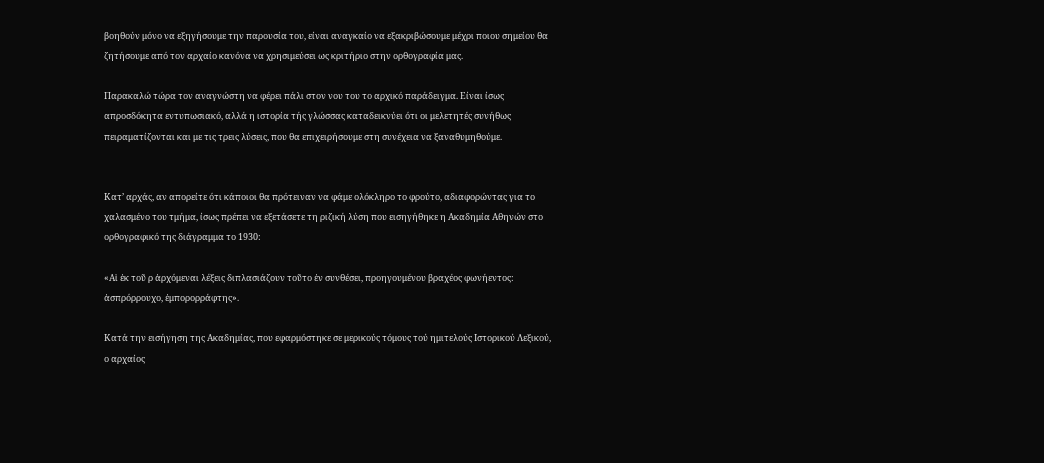βοηθούν μόνο να εξηγήσουμε την παρουσία του, είναι αναγκαίο να εξακριβώσουμε μέχρι ποιου σημείου θα ζητήσουμε από τον αρχαίο κανόνα να χρησιμεύσει ως κριτήριο στην ορθογραφία μας.

Παρακαλώ τώρα τον αναγνώστη να φέρει πάλι στον νου του το αρχικό παράδειγμα. Είναι ίσως απροσδόκητα εντυπωσιακό, αλλά η ιστορία τής γλώσσας καταδεικνύει ότι οι μελετητές συνήθως πειραματίζονται και με τις τρεις λύσεις, που θα επιχειρήσουμε στη συνέχεια να ξαναθυμηθούμε.


Κατ’ αρχάς, αν απορείτε ότι κάποιοι θα πρότειναν να φάμε ολόκληρο το φρούτο, αδιαφορώντας για το χαλασμένο του τμήμα, ίσως πρέπει να εξετάσετε τη ριζική λύση που εισηγήθηκε η Ακαδημία Αθηνών στο ορθογραφικό της διάγραμμα το 1930:

«Αἱ ἐκ τοῦ ρ ἀρχόμεναι λέξεις διπλασιάζουν τοῦτο ἐν συνθέσει, προηγουμένου βραχέος φωνήεντος: ἀσπρόρρουχο, ἐμπορορράφτης».

Κατά την εισήγηση της Ακαδημίας, που εφαρμόστηκε σε μερικούς τόμους τού ημιτελούς Ιστορικού Λεξικού, ο αρχαίος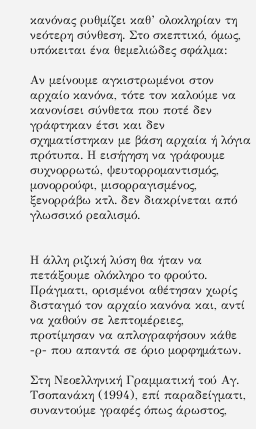κανόνας ρυθμίζει καθ’ ολοκληρίαν τη νεότερη σύνθεση. Στο σκεπτικό, όμως, υπόκειται ένα θεμελιώδες σφάλμα:

Αν μείνουμε αγκιστρωμένοι στον αρχαίο κανόνα, τότε τον καλούμε να κανονίσει σύνθετα που ποτέ δεν γράφτηκαν έτσι και δεν σχηματίστηκαν με βάση αρχαία ή λόγια πρότυπα. Η εισήγηση να γράφουμε συχνορρωτώ, ψευτορρομαντισμός, μονορρούφι, μισορραγισμένος, ξενορράβω κτλ. δεν διακρίνεται από γλωσσικό ρεαλισμό.


Η άλλη ριζική λύση θα ήταν να πετάξουμε ολόκληρο το φρούτο. Πράγματι, ορισμένοι αθέτησαν χωρίς δισταγμό τον αρχαίο κανόνα και, αντί να χαθούν σε λεπτομέρειες, προτίμησαν να απλογραφήσουν κάθε -ρ- που απαντά σε όριο μορφημάτων.

Στη Νεοελληνική Γραμματική τού Αγ. Τσοπανάκη (1994), επί παραδείγματι, συναντούμε γραφές όπως άρωστος,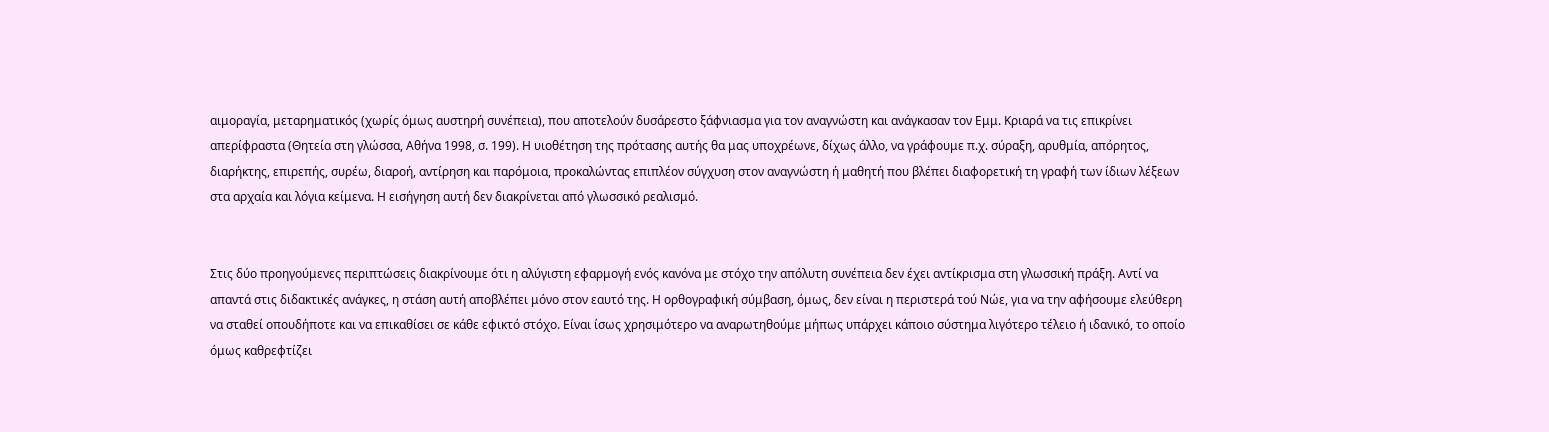αιμοραγία, μεταρηματικός (χωρίς όμως αυστηρή συνέπεια), που αποτελούν δυσάρεστο ξάφνιασμα για τον αναγνώστη και ανάγκασαν τον Εμμ. Κριαρά να τις επικρίνει απερίφραστα (Θητεία στη γλώσσα, Αθήνα 1998, σ. 199). Η υιοθέτηση της πρότασης αυτής θα μας υποχρέωνε, δίχως άλλο, να γράφουμε π.χ. σύραξη, αρυθμία, απόρητος, διαρήκτης, επιρεπής, συρέω, διαροή, αντίρηση και παρόμοια, προκαλώντας επιπλέον σύγχυση στον αναγνώστη ή μαθητή που βλέπει διαφορετική τη γραφή των ίδιων λέξεων στα αρχαία και λόγια κείμενα. Η εισήγηση αυτή δεν διακρίνεται από γλωσσικό ρεαλισμό.


Στις δύο προηγούμενες περιπτώσεις διακρίνουμε ότι η αλύγιστη εφαρμογή ενός κανόνα με στόχο την απόλυτη συνέπεια δεν έχει αντίκρισμα στη γλωσσική πράξη. Αντί να απαντά στις διδακτικές ανάγκες, η στάση αυτή αποβλέπει μόνο στον εαυτό της. Η ορθογραφική σύμβαση, όμως, δεν είναι η περιστερά τού Νώε, για να την αφήσουμε ελεύθερη να σταθεί οπουδήποτε και να επικαθίσει σε κάθε εφικτό στόχο. Είναι ίσως χρησιμότερο να αναρωτηθούμε μήπως υπάρχει κάποιο σύστημα λιγότερο τέλειο ή ιδανικό, το οποίο όμως καθρεφτίζει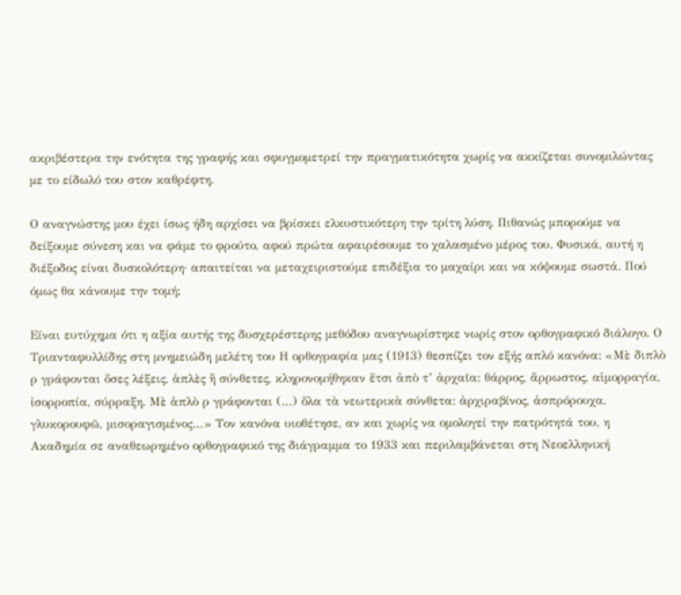ακριβέστερα την ενότητα της γραφής και σφυγμομετρεί την πραγματικότητα χωρίς να ακκίζεται συνομιλώντας με το είδωλό του στον καθρέφτη.

Ο αναγνώστης μου έχει ίσως ήδη αρχίσει να βρίσκει ελκυστικότερη την τρίτη λύση. Πιθανώς μπορούμε να δείξουμε σύνεση και να φάμε το φρούτο, αφού πρώτα αφαιρέσουμε το χαλασμένο μέρος του. Φυσικά, αυτή η διέξοδος είναι δυσκολότερη· απαιτείται να μεταχειριστούμε επιδέξια το μαχαίρι και να κόψουμε σωστά. Πού όμως θα κάνουμε την τομή;

Είναι ευτύχημα ότι η αξία αυτής της δυσχερέστερης μεθόδου αναγνωρίστηκε νωρίς στον ορθογραφικό διάλογο. Ο Τριανταφυλλίδης στη μνημειώδη μελέτη του Η ορθογραφία μας (1913) θεσπίζει τον εξής απλό κανόνα: «Μὲ διπλὸ ρ γράφονται ὅσες λέξεις, ἁπλὲς ἢ σύνθετες, κληρονομήθηκαν ἔτσι ἀπὸ τ’ ἀρχαῖα: θάρρος, ἄρρωστος, αἱμορραγία, ἰσορροπία, σύρραξη. Μὲ ἁπλὸ ρ γράφονται (…) ὅλα τὰ νεωτερικὰ σύνθετα: ἀρχιραβίνος, ἀσπρόρουχα, γλυκορουφῶ, μισοραγισμένος…» Τον κανόνα υιοθέτησε, αν και χωρίς να ομολογεί την πατρότητά του, η Ακαδημία σε αναθεωρημένο ορθογραφικό της διάγραμμα το 1933 και περιλαμβάνεται στη Νεοελληνική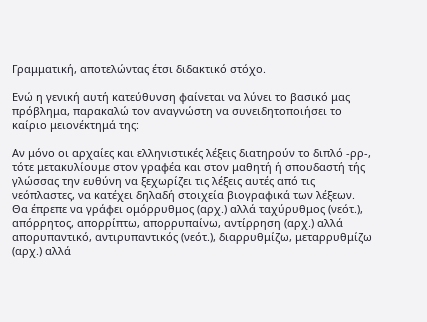Γραμματική, αποτελώντας έτσι διδακτικό στόχο.

Ενώ η γενική αυτή κατεύθυνση φαίνεται να λύνει το βασικό μας πρόβλημα, παρακαλώ τον αναγνώστη να συνειδητοποιήσει το καίριο μειονέκτημά της:

Αν μόνο οι αρχαίες και ελληνιστικές λέξεις διατηρούν το διπλό -ρρ-, τότε μετακυλίουμε στον γραφέα και στον μαθητή ή σπουδαστή τής γλώσσας την ευθύνη να ξεχωρίζει τις λέξεις αυτές από τις νεόπλαστες, να κατέχει δηλαδή στοιχεία βιογραφικά των λέξεων. Θα έπρεπε να γράφει ομόρρυθμος (αρχ.) αλλά ταχύρυθμος (νεότ.), απόρρητος, απορρίπτω, απορρυπαίνω, αντίρρηση (αρχ.) αλλά απορυπαντικό, αντιρυπαντικός (νεότ.), διαρρυθμίζω, μεταρρυθμίζω (αρχ.) αλλά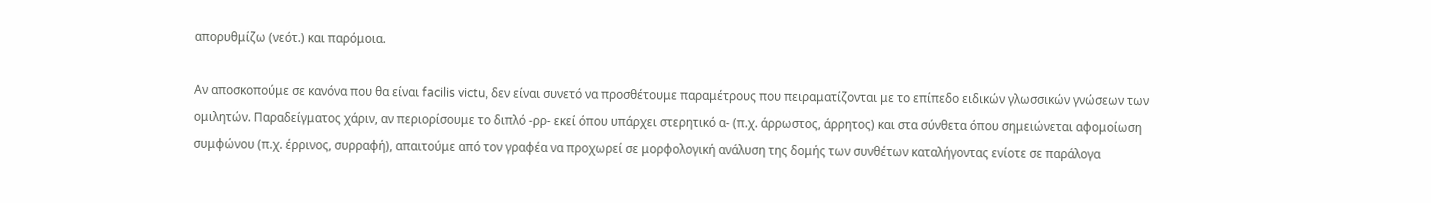απορυθμίζω (νεότ.) και παρόμοια.

Αν αποσκοπούμε σε κανόνα που θα είναι facilis victu, δεν είναι συνετό να προσθέτουμε παραμέτρους που πειραματίζονται με το επίπεδο ειδικών γλωσσικών γνώσεων των ομιλητών. Παραδείγματος χάριν, αν περιορίσουμε το διπλό -ρρ- εκεί όπου υπάρχει στερητικό α- (π.χ. άρρωστος, άρρητος) και στα σύνθετα όπου σημειώνεται αφομοίωση συμφώνου (π.χ. έρρινος, συρραφή), απαιτούμε από τον γραφέα να προχωρεί σε μορφολογική ανάλυση της δομής των συνθέτων καταλήγοντας ενίοτε σε παράλογα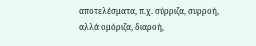αποτελέσματα, π.χ. σύρριζα, συρροή, αλλά ομόριζα, διαροή,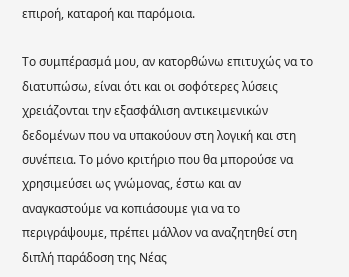επιροή, καταροή και παρόμοια.

Το συμπέρασμά μου, αν κατορθώνω επιτυχώς να το διατυπώσω, είναι ότι και οι σοφότερες λύσεις χρειάζονται την εξασφάλιση αντικειμενικών δεδομένων που να υπακούουν στη λογική και στη συνέπεια. Το μόνο κριτήριο που θα μπορούσε να χρησιμεύσει ως γνώμονας, έστω και αν αναγκαστούμε να κοπιάσουμε για να το περιγράψουμε, πρέπει μάλλον να αναζητηθεί στη διπλή παράδοση της Νέας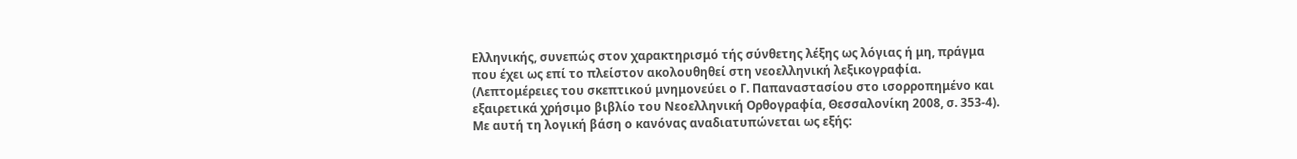Ελληνικής, συνεπώς στον χαρακτηρισμό τής σύνθετης λέξης ως λόγιας ή μη, πράγμα που έχει ως επί το πλείστον ακολουθηθεί στη νεοελληνική λεξικογραφία. (Λεπτομέρειες του σκεπτικού μνημονεύει ο Γ. Παπαναστασίου στο ισορροπημένο και εξαιρετικά χρήσιμο βιβλίο του Νεοελληνική Ορθογραφία, Θεσσαλονίκη 2008, σ. 353-4). Με αυτή τη λογική βάση ο κανόνας αναδιατυπώνεται ως εξής: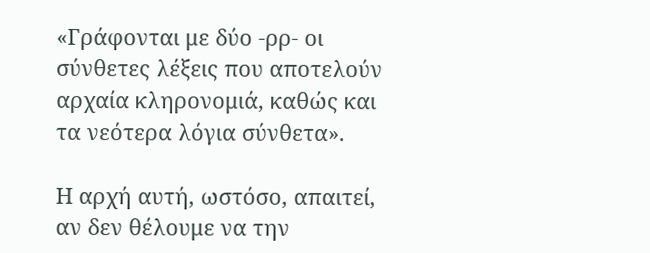«Γράφονται με δύο -ρρ- οι σύνθετες λέξεις που αποτελούν αρχαία κληρονομιά, καθώς και τα νεότερα λόγια σύνθετα».

Η αρχή αυτή, ωστόσο, απαιτεί, αν δεν θέλουμε να την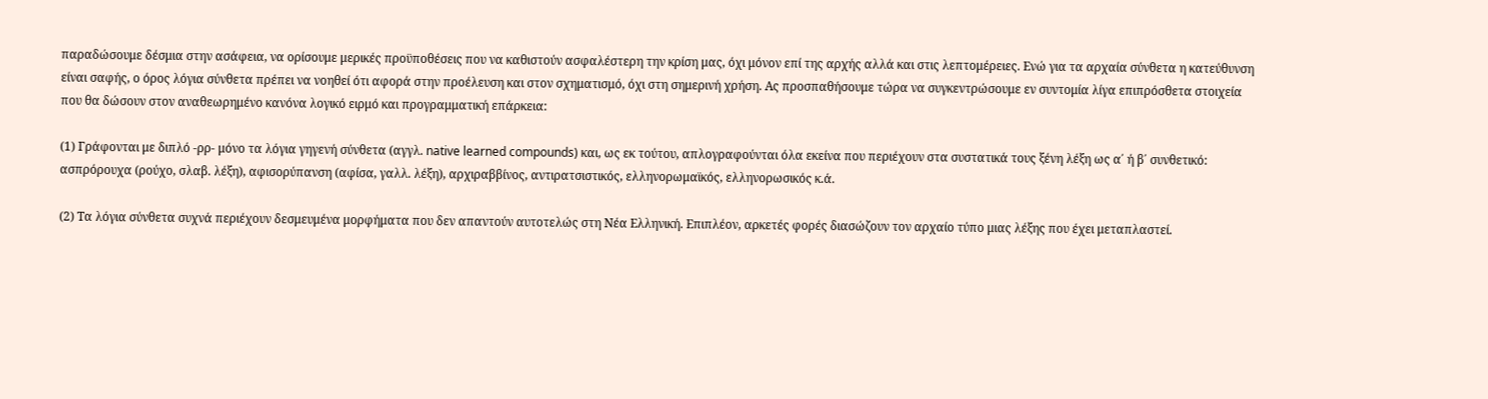παραδώσουμε δέσμια στην ασάφεια, να ορίσουμε μερικές προϋποθέσεις που να καθιστούν ασφαλέστερη την κρίση μας, όχι μόνον επί της αρχής αλλά και στις λεπτομέρειες. Ενώ για τα αρχαία σύνθετα η κατεύθυνση είναι σαφής, ο όρος λόγια σύνθετα πρέπει να νοηθεί ότι αφορά στην προέλευση και στον σχηματισμό, όχι στη σημερινή χρήση. Ας προσπαθήσουμε τώρα να συγκεντρώσουμε εν συντομία λίγα επιπρόσθετα στοιχεία που θα δώσουν στον αναθεωρημένο κανόνα λογικό ειρμό και προγραμματική επάρκεια:

(1) Γράφονται με διπλό -ρρ- μόνο τα λόγια γηγενή σύνθετα (αγγλ. native learned compounds) και, ως εκ τούτου, απλογραφούνται όλα εκείνα που περιέχουν στα συστατικά τους ξένη λέξη ως α΄ ή β΄ συνθετικό: ασπρόρουχα (ρούχο, σλαβ. λέξη), αφισορύπανση (αφίσα, γαλλ. λέξη), αρχιραββίνος, αντιρατσιστικός, ελληνορωμαϊκός, ελληνορωσικός κ.ά.

(2) Τα λόγια σύνθετα συχνά περιέχουν δεσμευμένα μορφήματα που δεν απαντούν αυτοτελώς στη Νέα Ελληνική. Επιπλέον, αρκετές φορές διασώζουν τον αρχαίο τύπο μιας λέξης που έχει μεταπλαστεί.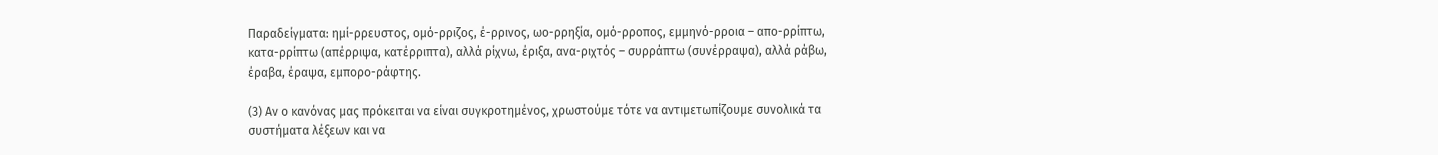Παραδείγματα: ημί-ρρευστος, ομό-ρριζος, έ-ρρινος, ωο-ρρηξία, ομό-ρροπος, εμμηνό-ρροια – απο-ρρίπτω, κατα-ρρίπτω (απέρριψα, κατέρριπτα), αλλά ρίχνω, έριξα, ανα-ριχτός – συρράπτω (συνέρραψα), αλλά ράβω, έραβα, έραψα, εμπορο-ράφτης.

(3) Αν ο κανόνας μας πρόκειται να είναι συγκροτημένος, χρωστούμε τότε να αντιμετωπίζουμε συνολικά τα συστήματα λέξεων και να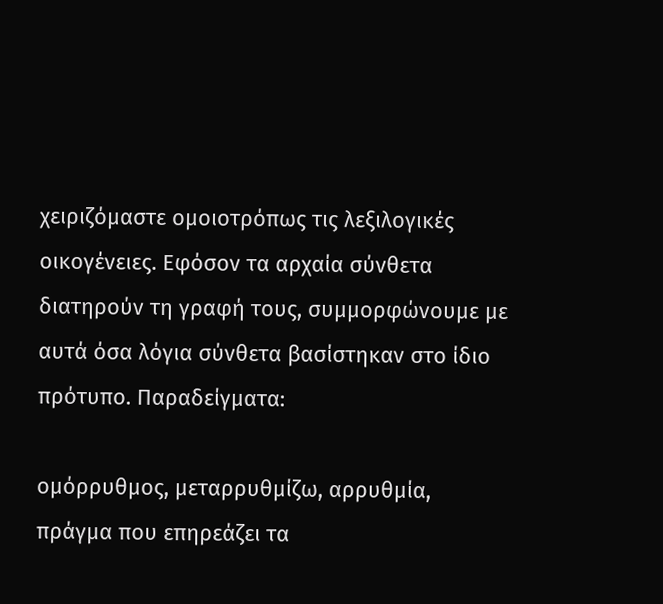χειριζόμαστε ομοιοτρόπως τις λεξιλογικές οικογένειες. Εφόσον τα αρχαία σύνθετα διατηρούν τη γραφή τους, συμμορφώνουμε με αυτά όσα λόγια σύνθετα βασίστηκαν στο ίδιο πρότυπο. Παραδείγματα:

ομόρρυθμος, μεταρρυθμίζω, αρρυθμία, πράγμα που επηρεάζει τα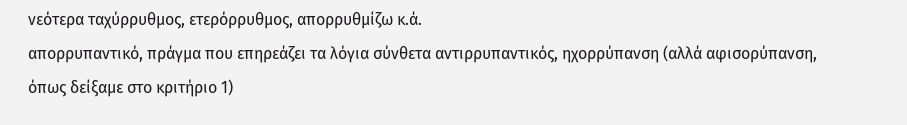νεότερα ταχύρρυθμος, ετερόρρυθμος, απορρυθμίζω κ.ά.
απορρυπαντικό, πράγμα που επηρεάζει τα λόγια σύνθετα αντιρρυπαντικός, ηχορρύπανση (αλλά αφισορύπανση, όπως δείξαμε στο κριτήριο 1)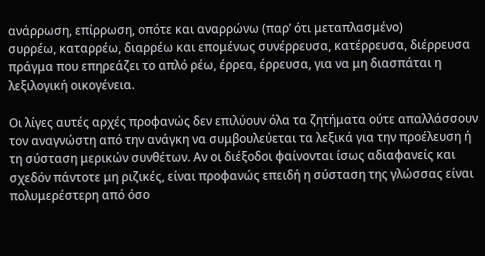ανάρρωση, επίρρωση, οπότε και αναρρώνω (παρ’ ότι μεταπλασμένο)
συρρέω, καταρρέω, διαρρέω και επομένως συνέρρευσα, κατέρρευσα, διέρρευσα πράγμα που επηρεάζει το απλό ρέω, έρρεα, έρρευσα, για να μη διασπάται η λεξιλογική οικογένεια.

Οι λίγες αυτές αρχές προφανώς δεν επιλύουν όλα τα ζητήματα ούτε απαλλάσσουν τον αναγνώστη από την ανάγκη να συμβουλεύεται τα λεξικά για την προέλευση ή τη σύσταση μερικών συνθέτων. Αν οι διέξοδοι φαίνονται ίσως αδιαφανείς και σχεδόν πάντοτε μη ριζικές, είναι προφανώς επειδή η σύσταση της γλώσσας είναι πολυμερέστερη από όσο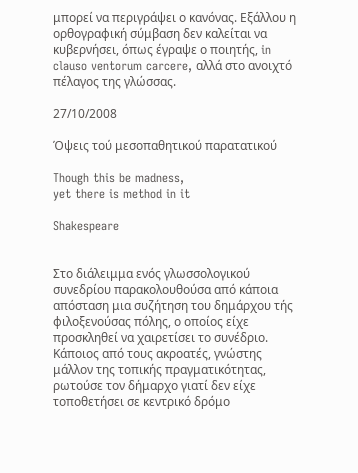μπορεί να περιγράψει ο κανόνας. Εξάλλου η ορθογραφική σύμβαση δεν καλείται να κυβερνήσει, όπως έγραψε ο ποιητής, in clauso ventorum carcere, αλλά στο ανοιχτό πέλαγος της γλώσσας.

27/10/2008

Όψεις τού μεσοπαθητικού παρατατικού

Though this be madness,
yet there is method in it

Shakespeare


Στο διάλειμμα ενός γλωσσολογικού συνεδρίου παρακολουθούσα από κάποια απόσταση μια συζήτηση του δημάρχου τής φιλοξενούσας πόλης, ο οποίος είχε προσκληθεί να χαιρετίσει το συνέδριο. Κάποιος από τους ακροατές, γνώστης μάλλον της τοπικής πραγματικότητας, ρωτούσε τον δήμαρχο γιατί δεν είχε τοποθετήσει σε κεντρικό δρόμο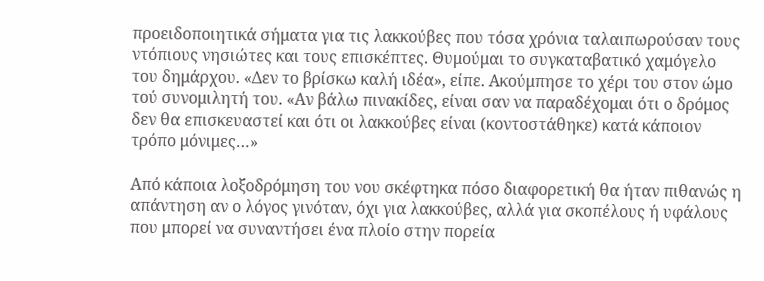προειδοποιητικά σήματα για τις λακκούβες που τόσα χρόνια ταλαιπωρούσαν τους ντόπιους νησιώτες και τους επισκέπτες. Θυμούμαι το συγκαταβατικό χαμόγελο του δημάρχου. «Δεν το βρίσκω καλή ιδέα», είπε. Ακούμπησε το χέρι του στον ώμο τού συνομιλητή του. «Αν βάλω πινακίδες, είναι σαν να παραδέχομαι ότι ο δρόμος δεν θα επισκευαστεί και ότι οι λακκούβες είναι (κοντοστάθηκε) κατά κάποιον τρόπο μόνιμες…»

Από κάποια λοξοδρόμηση του νου σκέφτηκα πόσο διαφορετική θα ήταν πιθανώς η απάντηση αν ο λόγος γινόταν, όχι για λακκούβες, αλλά για σκοπέλους ή υφάλους που μπορεί να συναντήσει ένα πλοίο στην πορεία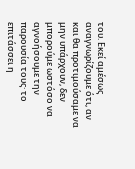του. Εκεί αμέσως αναγνωρίζουμε ότι, αν και θα προτιμούσαμε να μην υπάρχουν, δεν μπορούμε ωστόσο να αγνοήσουμε την παρουσία τους· το επιτάσσει η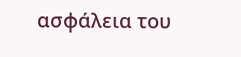ασφάλεια του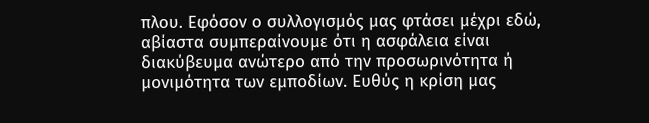πλου. Εφόσον ο συλλογισμός μας φτάσει μέχρι εδώ, αβίαστα συμπεραίνουμε ότι η ασφάλεια είναι διακύβευμα ανώτερο από την προσωρινότητα ή μονιμότητα των εμποδίων. Ευθύς η κρίση μας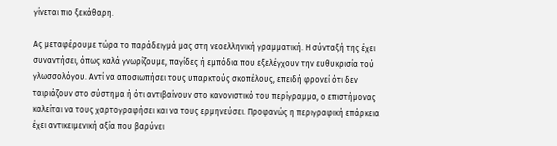γίνεται πιο ξεκάθαρη.

Ας μεταφέρουμε τώρα το παράδειγμά μας στη νεοελληνική γραμματική. Η σύνταξή της έχει συναντήσει, όπως καλά γνωρίζουμε, παγίδες ή εμπόδια που εξελέγχουν την ευθυκρισία τού γλωσσολόγου. Αντί να αποσιωπήσει τους υπαρκτούς σκοπέλους, επειδή φρονεί ότι δεν ταιριάζουν στο σύστημα ή ότι αντιβαίνουν στο κανονιστικό του περίγραμμα, ο επιστήμονας καλείται να τους χαρτογραφήσει και να τους ερμηνεύσει. Προφανώς η περιγραφική επάρκεια έχει αντικειμενική αξία που βαρύνει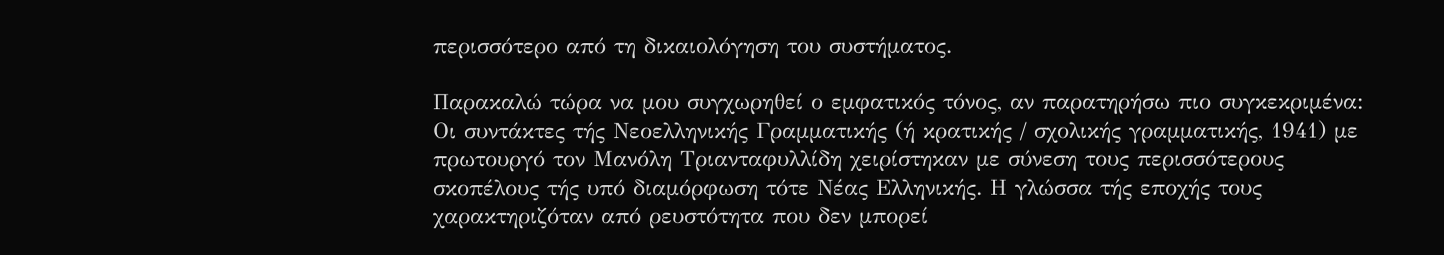περισσότερο από τη δικαιολόγηση του συστήματος.

Παρακαλώ τώρα να μου συγχωρηθεί ο εμφατικός τόνος, αν παρατηρήσω πιο συγκεκριμένα: Οι συντάκτες τής Νεοελληνικής Γραμματικής (ή κρατικής / σχολικής γραμματικής, 1941) με πρωτουργό τον Μανόλη Τριανταφυλλίδη χειρίστηκαν με σύνεση τους περισσότερους σκοπέλους τής υπό διαμόρφωση τότε Νέας Ελληνικής. Η γλώσσα τής εποχής τους χαρακτηριζόταν από ρευστότητα που δεν μπορεί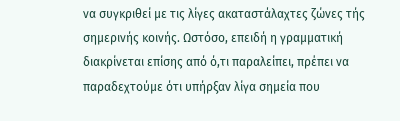να συγκριθεί με τις λίγες ακαταστάλαχτες ζώνες τής σημερινής κοινής. Ωστόσο, επειδή η γραμματική διακρίνεται επίσης από ό,τι παραλείπει, πρέπει να παραδεχτούμε ότι υπήρξαν λίγα σημεία που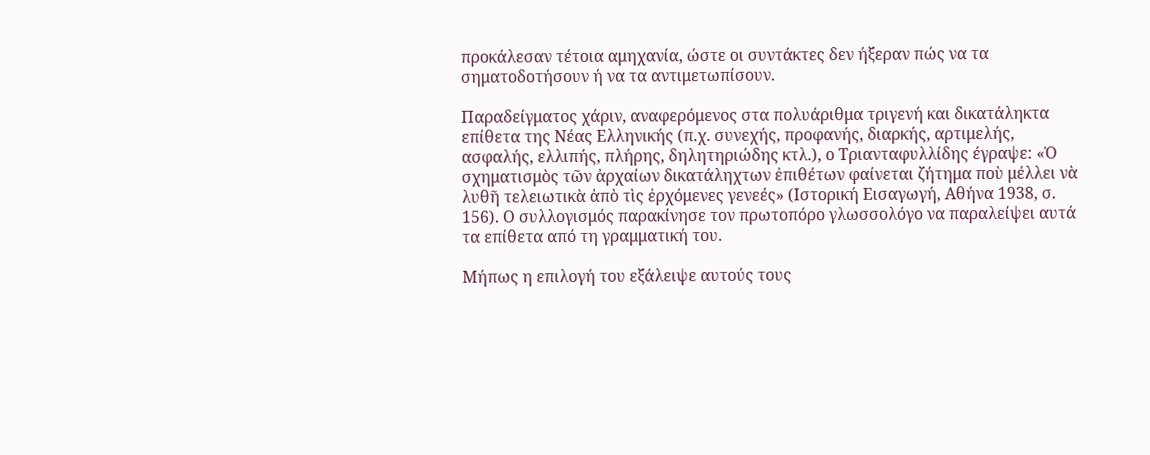προκάλεσαν τέτοια αμηχανία, ώστε οι συντάκτες δεν ήξεραν πώς να τα σηματοδοτήσουν ή να τα αντιμετωπίσουν.

Παραδείγματος χάριν, αναφερόμενος στα πολυάριθμα τριγενή και δικατάληκτα επίθετα της Νέας Ελληνικής (π.χ. συνεχής, προφανής, διαρκής, αρτιμελής, ασφαλής, ελλιπής, πλήρης, δηλητηριώδης κτλ.), ο Τριανταφυλλίδης έγραψε: «Ὁ σχηματισμὸς τῶν ἀρχαίων δικατάληχτων ἐπιθέτων φαίνεται ζήτημα ποὺ μέλλει νὰ λυθῆ τελειωτικὰ ἀπὸ τὶς ἐρχόμενες γενεές» (Ιστορική Εισαγωγή, Αθήνα 1938, σ. 156). Ο συλλογισμός παρακίνησε τον πρωτοπόρο γλωσσολόγο να παραλείψει αυτά τα επίθετα από τη γραμματική του.

Μήπως η επιλογή του εξάλειψε αυτούς τους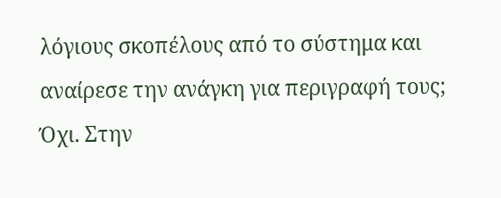λόγιους σκοπέλους από το σύστημα και αναίρεσε την ανάγκη για περιγραφή τους; Όχι. Στην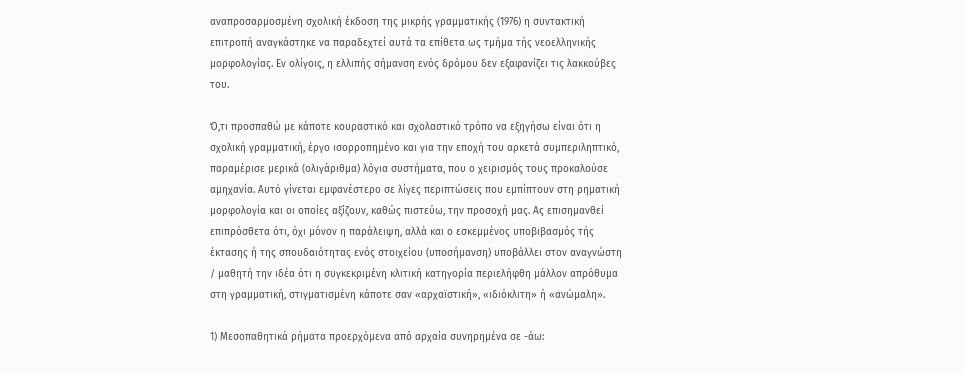αναπροσαρμοσμένη σχολική έκδοση της μικρής γραμματικής (1976) η συντακτική επιτροπή αναγκάστηκε να παραδεχτεί αυτά τα επίθετα ως τμήμα τής νεοελληνικής μορφολογίας. Εν ολίγοις, η ελλιπής σήμανση ενός δρόμου δεν εξαφανίζει τις λακκούβες του.

Ό,τι προσπαθώ με κάποτε κουραστικό και σχολαστικό τρόπο να εξηγήσω είναι ότι η σχολική γραμματική, έργο ισορροπημένο και για την εποχή του αρκετά συμπεριληπτικό, παραμέρισε μερικά (ολιγάριθμα) λόγια συστήματα, που ο χειρισμός τους προκαλούσε αμηχανία. Αυτό γίνεται εμφανέστερο σε λίγες περιπτώσεις που εμπίπτουν στη ρηματική μορφολογία και οι οποίες αξίζουν, καθώς πιστεύω, την προσοχή μας. Ας επισημανθεί επιπρόσθετα ότι, όχι μόνον η παράλειψη, αλλά και ο εσκεμμένος υποβιβασμός τής έκτασης ή της σπουδαιότητας ενός στοιχείου (υποσήμανση) υποβάλλει στον αναγνώστη / μαθητή την ιδέα ότι η συγκεκριμένη κλιτική κατηγορία περιελήφθη μάλλον απρόθυμα στη γραμματική, στιγματισμένη κάποτε σαν «αρχαϊστική», «ιδιόκλιτη» ή «ανώμαλη».

1) Μεσοπαθητικά ρήματα προερχόμενα από αρχαία συνηρημένα σε -άω: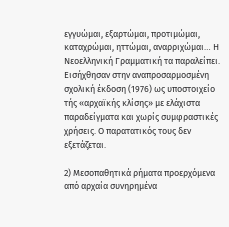εγγυώμαι, εξαρτώμαι, προτιμώμαι, καταχρώμαι, ηττώμαι, αναρριχώμαι… Η Νεοελληνική Γραμματική τα παραλείπει. Εισήχθησαν στην αναπροσαρμοσμένη σχολική έκδοση (1976) ως υποστοιχείο τής «αρχαϊκής κλίσης» με ελάχιστα παραδείγματα και χωρίς συμφραστικές χρήσεις. Ο παρατατικός τους δεν εξετάζεται.

2) Μεσοπαθητικά ρήματα προερχόμενα από αρχαία συνηρημένα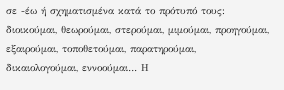σε -έω ή σχηματισμένα κατά το πρότυπό τους: διοικούμαι, θεωρούμαι, στερούμαι, μιμούμαι, προηγούμαι, εξαιρούμαι, τοποθετούμαι, παρατηρούμαι, δικαιολογούμαι, εννοούμαι… Η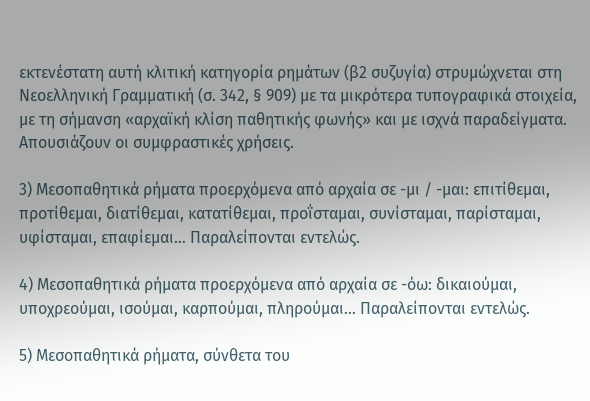εκτενέστατη αυτή κλιτική κατηγορία ρημάτων (β2 συζυγία) στρυμώχνεται στη Νεοελληνική Γραμματική (σ. 342, § 909) με τα μικρότερα τυπογραφικά στοιχεία, με τη σήμανση «αρχαϊκή κλίση παθητικής φωνής» και με ισχνά παραδείγματα. Απουσιάζουν οι συμφραστικές χρήσεις.

3) Μεσοπαθητικά ρήματα προερχόμενα από αρχαία σε -μι / -μαι: επιτίθεμαι, προτίθεμαι, διατίθεμαι, κατατίθεμαι, προΐσταμαι, συνίσταμαι, παρίσταμαι, υφίσταμαι, επαφίεμαι… Παραλείπονται εντελώς.

4) Μεσοπαθητικά ρήματα προερχόμενα από αρχαία σε -όω: δικαιούμαι, υποχρεούμαι, ισούμαι, καρπούμαι, πληρούμαι… Παραλείπονται εντελώς.

5) Μεσοπαθητικά ρήματα, σύνθετα του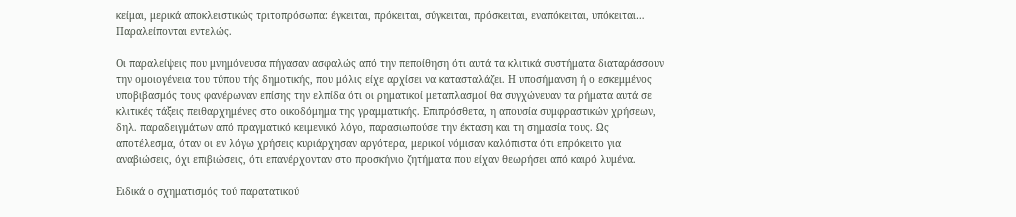κείμαι, μερικά αποκλειστικώς τριτοπρόσωπα: έγκειται, πρόκειται, σύγκειται, πρόσκειται, εναπόκειται, υπόκειται… Παραλείπονται εντελώς.

Οι παραλείψεις που μνημόνευσα πήγασαν ασφαλώς από την πεποίθηση ότι αυτά τα κλιτικά συστήματα διαταράσσουν την ομοιογένεια του τύπου τής δημοτικής, που μόλις είχε αρχίσει να κατασταλάζει. Η υποσήμανση ή ο εσκεμμένος υποβιβασμός τους φανέρωναν επίσης την ελπίδα ότι οι ρηματικοί μεταπλασμοί θα συγχώνευαν τα ρήματα αυτά σε κλιτικές τάξεις πειθαρχημένες στο οικοδόμημα της γραμματικής. Επιπρόσθετα, η απουσία συμφραστικών χρήσεων, δηλ. παραδειγμάτων από πραγματικό κειμενικό λόγο, παρασιωπούσε την έκταση και τη σημασία τους. Ως αποτέλεσμα, όταν οι εν λόγω χρήσεις κυριάρχησαν αργότερα, μερικοί νόμισαν καλόπιστα ότι επρόκειτο για αναβιώσεις, όχι επιβιώσεις, ότι επανέρχονταν στο προσκήνιο ζητήματα που είχαν θεωρήσει από καιρό λυμένα.

Ειδικά ο σχηματισμός τού παρατατικού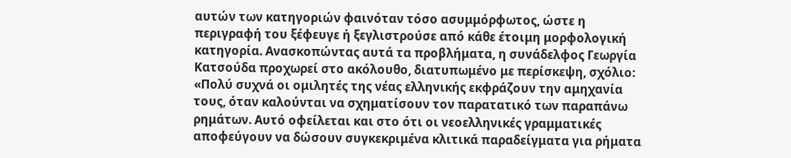αυτών των κατηγοριών φαινόταν τόσο ασυμμόρφωτος, ώστε η περιγραφή του ξέφευγε ή ξεγλιστρούσε από κάθε έτοιμη μορφολογική κατηγορία. Ανασκοπώντας αυτά τα προβλήματα, η συνάδελφος Γεωργία Κατσούδα προχωρεί στο ακόλουθο, διατυπωμένο με περίσκεψη, σχόλιο: «Πολύ συχνά οι ομιλητές της νέας ελληνικής εκφράζουν την αμηχανία τους, όταν καλούνται να σχηματίσουν τον παρατατικό των παραπάνω ρημάτων. Αυτό οφείλεται και στο ότι οι νεοελληνικές γραμματικές αποφεύγουν να δώσουν συγκεκριμένα κλιτικά παραδείγματα για ρήματα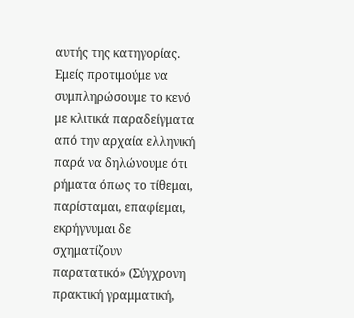αυτής της κατηγορίας. Εμείς προτιμούμε να συμπληρώσουμε το κενό με κλιτικά παραδείγματα από την αρχαία ελληνική παρά να δηλώνουμε ότι ρήματα όπως το τίθεμαι, παρίσταμαι, επαφίεμαι, εκρήγνυμαι δε σχηματίζουν παρατατικό» (Σύγχρονη πρακτική γραμματική,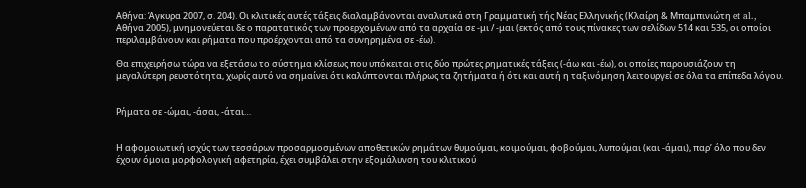Αθήνα: Άγκυρα 2007, σ. 204). Οι κλιτικές αυτές τάξεις διαλαμβάνονται αναλυτικά στη Γραμματική τής Νέας Ελληνικής (Κλαίρη & Μπαμπινιώτη et al., Αθήνα 2005), μνημονεύεται δε ο παρατατικός των προερχομένων από τα αρχαία σε -μι / -μαι (εκτός από τους πίνακες των σελίδων 514 και 535, οι οποίοι περιλαμβάνουν και ρήματα που προέρχονται από τα συνηρημένα σε -έω).

Θα επιχειρήσω τώρα να εξετάσω το σύστημα κλίσεως που υπόκειται στις δύο πρώτες ρηματικές τάξεις (-άω και -έω), οι οποίες παρουσιάζουν τη μεγαλύτερη ρευστότητα, χωρίς αυτό να σημαίνει ότι καλύπτονται πλήρως τα ζητήματα ή ότι και αυτή η ταξινόμηση λειτουργεί σε όλα τα επίπεδα λόγου.


Ρήματα σε -ώμαι, -άσαι, -άται…


Η αφομοιωτική ισχύς των τεσσάρων προσαρμοσμένων αποθετικών ρημάτων θυμούμαι, κοιμούμαι, φοβούμαι, λυπούμαι (και -άμαι), παρ’ όλο που δεν έχουν όμοια μορφολογική αφετηρία, έχει συμβάλει στην εξομάλυνση του κλιτικού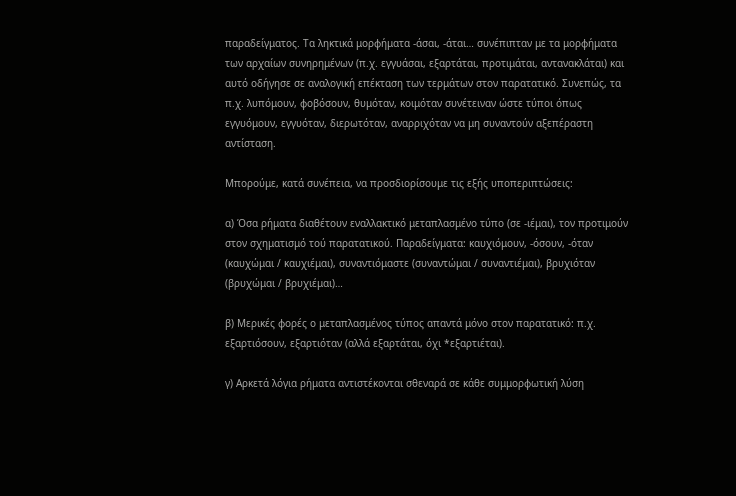παραδείγματος. Τα ληκτικά μορφήματα -άσαι, -άται… συνέπιπταν με τα μορφήματα των αρχαίων συνηρημένων (π.χ. εγγυάσαι, εξαρτάται, προτιμάται, αντανακλάται) και αυτό οδήγησε σε αναλογική επέκταση των τερμάτων στον παρατατικό. Συνεπώς, τα π.χ. λυπόμουν, φοβόσουν, θυμόταν, κοιμόταν συνέτειναν ώστε τύποι όπως εγγυόμουν, εγγυόταν, διερωτόταν, αναρριχόταν να μη συναντούν αξεπέραστη αντίσταση.

Μπορούμε, κατά συνέπεια, να προσδιορίσουμε τις εξής υποπεριπτώσεις:

α) Όσα ρήματα διαθέτουν εναλλακτικό μεταπλασμένο τύπο (σε -ιέμαι), τον προτιμούν στον σχηματισμό τού παρατατικού. Παραδείγματα: καυχιόμουν, -όσουν, -όταν (καυχώμαι / καυχιέμαι), συναντιόμαστε (συναντώμαι / συναντιέμαι), βρυχιόταν (βρυχώμαι / βρυχιέμαι)…

β) Μερικές φορές ο μεταπλασμένος τύπος απαντά μόνο στον παρατατικό: π.χ. εξαρτιόσουν, εξαρτιόταν (αλλά εξαρτάται, όχι *εξαρτιέται).

γ) Αρκετά λόγια ρήματα αντιστέκονται σθεναρά σε κάθε συμμορφωτική λύση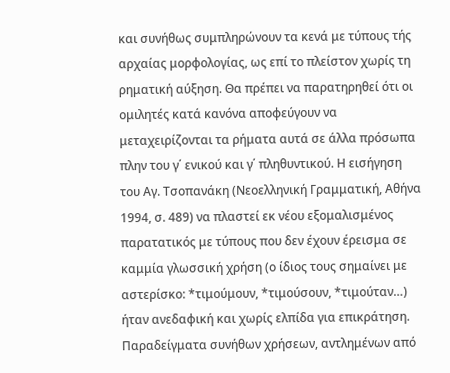και συνήθως συμπληρώνουν τα κενά με τύπους τής αρχαίας μορφολογίας, ως επί το πλείστον χωρίς τη ρηματική αύξηση. Θα πρέπει να παρατηρηθεί ότι οι ομιλητές κατά κανόνα αποφεύγουν να μεταχειρίζονται τα ρήματα αυτά σε άλλα πρόσωπα πλην του γ΄ ενικού και γ΄ πληθυντικού. Η εισήγηση του Αγ. Τσοπανάκη (Νεοελληνική Γραμματική, Αθήνα 1994, σ. 489) να πλαστεί εκ νέου εξομαλισμένος παρατατικός με τύπους που δεν έχουν έρεισμα σε καμμία γλωσσική χρήση (ο ίδιος τους σημαίνει με αστερίσκο: *τιμούμουν, *τιμούσουν, *τιμούταν…) ήταν ανεδαφική και χωρίς ελπίδα για επικράτηση. Παραδείγματα συνήθων χρήσεων, αντλημένων από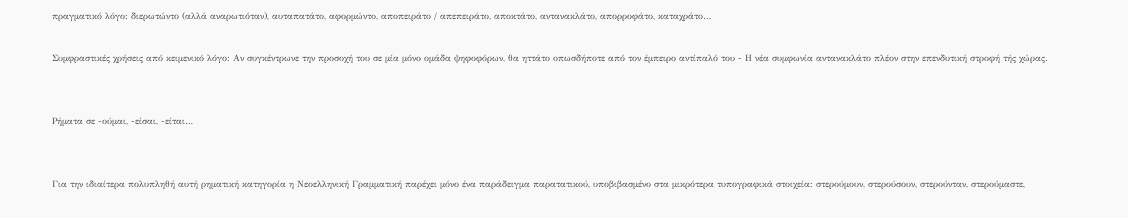πραγματικό λόγο: διερωτώντο (αλλά αναρωτιόταν), αυταπατάτο, αφορμώντο, αποπειράτο / απεπειράτο, αποκτάτο, αντανακλάτο, απορροφάτο, καταχράτο…

Συμφραστικές χρήσεις από κειμενικό λόγο: Αν συγκέντρωνε την προσοχή του σε μία μόνο ομάδα ψηφοφόρων, θα ηττάτο οπωσδήποτε από τον έμπειρο αντίπαλό του - Η νέα συμφωνία αντανακλάτο πλέον στην επενδυτική στροφή τής χώρας.


Ρήματα σε -ούμαι, -είσαι, -είται…


Για την ιδιαίτερα πολυπληθή αυτή ρηματική κατηγορία η Νεοελληνική Γραμματική παρέχει μόνο ένα παράδειγμα παρατατικού, υποβιβασμένο στα μικρότερα τυπογραφικά στοιχεία: στερούμουν, στερούσουν, στερούνταν, στερούμαστε,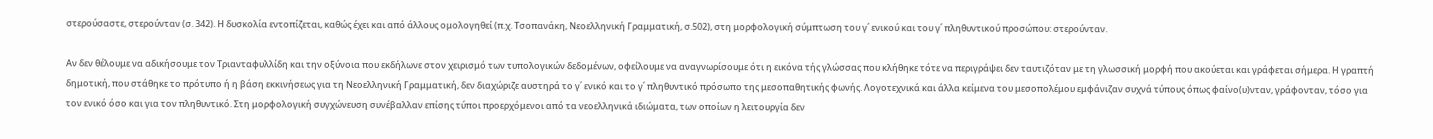στερούσαστε, στερούνταν (σ. 342). Η δυσκολία εντοπίζεται, καθώς έχει και από άλλους ομολογηθεί (π.χ. Τσοπανάκη, Νεοελληνική Γραμματική, σ.502), στη μορφολογική σύμπτωση του γ΄ ενικού και του γ΄ πληθυντικού προσώπου: στερούνταν.

Αν δεν θέλουμε να αδικήσουμε τον Τριανταφυλλίδη και την οξύνοια που εκδήλωνε στον χειρισμό των τυπολογικών δεδομένων, οφείλουμε να αναγνωρίσουμε ότι η εικόνα τής γλώσσας που κλήθηκε τότε να περιγράψει δεν ταυτιζόταν με τη γλωσσική μορφή που ακούεται και γράφεται σήμερα. Η γραπτή δημοτική, που στάθηκε το πρότυπο ή η βάση εκκινήσεως για τη Νεοελληνική Γραμματική, δεν διαχώριζε αυστηρά το γ΄ ενικό και το γ΄ πληθυντικό πρόσωπο της μεσοπαθητικής φωνής. Λογοτεχνικά και άλλα κείμενα του μεσοπολέμου εμφάνιζαν συχνά τύπους όπως φαίνο(υ)νταν, γράφονταν, τόσο για τον ενικό όσο και για τον πληθυντικό. Στη μορφολογική συγχώνευση συνέβαλλαν επίσης τύποι προερχόμενοι από τα νεοελληνικά ιδιώματα, των οποίων η λειτουργία δεν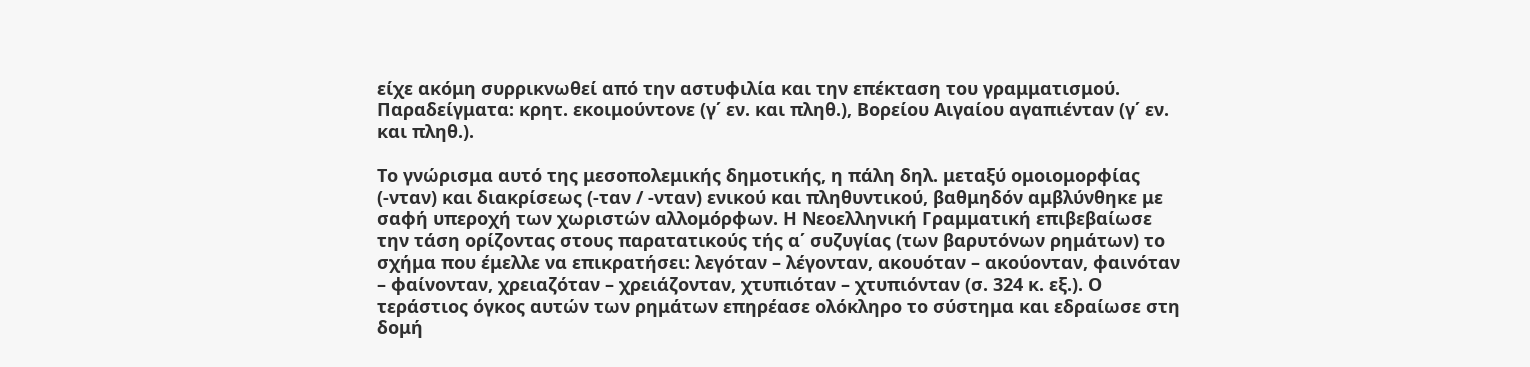είχε ακόμη συρρικνωθεί από την αστυφιλία και την επέκταση του γραμματισμού. Παραδείγματα: κρητ. εκοιμούντονε (γ΄ εν. και πληθ.), Βορείου Αιγαίου αγαπιένταν (γ΄ εν. και πληθ.).

Το γνώρισμα αυτό της μεσοπολεμικής δημοτικής, η πάλη δηλ. μεταξύ ομοιομορφίας (-νταν) και διακρίσεως (-ταν / -νταν) ενικού και πληθυντικού, βαθμηδόν αμβλύνθηκε με σαφή υπεροχή των χωριστών αλλομόρφων. Η Νεοελληνική Γραμματική επιβεβαίωσε την τάση ορίζοντας στους παρατατικούς τής α΄ συζυγίας (των βαρυτόνων ρημάτων) το σχήμα που έμελλε να επικρατήσει: λεγόταν – λέγονταν, ακουόταν – ακούονταν, φαινόταν – φαίνονταν, χρειαζόταν – χρειάζονταν, χτυπιόταν – χτυπιόνταν (σ. 324 κ. εξ.). Ο τεράστιος όγκος αυτών των ρημάτων επηρέασε ολόκληρο το σύστημα και εδραίωσε στη δομή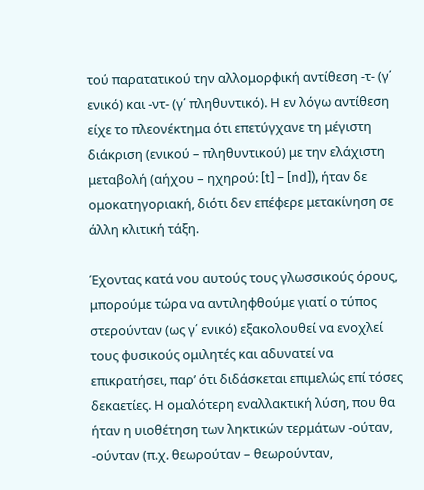τού παρατατικού την αλλομορφική αντίθεση -τ- (γ΄ ενικό) και -ντ- (γ΄ πληθυντικό). Η εν λόγω αντίθεση είχε το πλεονέκτημα ότι επετύγχανε τη μέγιστη διάκριση (ενικού – πληθυντικού) με την ελάχιστη μεταβολή (αήχου – ηχηρού: [t] – [nd]), ήταν δε ομοκατηγοριακή, διότι δεν επέφερε μετακίνηση σε άλλη κλιτική τάξη.

Έχοντας κατά νου αυτούς τους γλωσσικούς όρους, μπορούμε τώρα να αντιληφθούμε γιατί ο τύπος στερούνταν (ως γ΄ ενικό) εξακολουθεί να ενοχλεί τους φυσικούς ομιλητές και αδυνατεί να επικρατήσει, παρ’ ότι διδάσκεται επιμελώς επί τόσες δεκαετίες. Η ομαλότερη εναλλακτική λύση, που θα ήταν η υιοθέτηση των ληκτικών τερμάτων -ούταν, -ούνταν (π.χ. θεωρούταν – θεωρούνταν,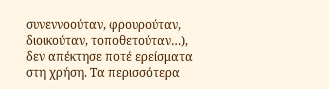συνεννοούταν, φρουρούταν, διοικούταν, τοποθετούταν…), δεν απέκτησε ποτέ ερείσματα στη χρήση. Τα περισσότερα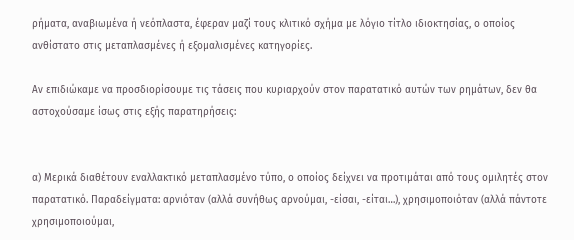ρήματα, αναβιωμένα ή νεόπλαστα, έφεραν μαζί τους κλιτικό σχήμα με λόγιο τίτλο ιδιοκτησίας, ο οποίος ανθίστατο στις μεταπλασμένες ή εξομαλισμένες κατηγορίες.

Αν επιδιώκαμε να προσδιορίσουμε τις τάσεις που κυριαρχούν στον παρατατικό αυτών των ρημάτων, δεν θα αστοχούσαμε ίσως στις εξής παρατηρήσεις:


α) Μερικά διαθέτουν εναλλακτικό μεταπλασμένο τύπο, ο οποίος δείχνει να προτιμάται από τους ομιλητές στον παρατατικό. Παραδείγματα: αρνιόταν (αλλά συνήθως αρνούμαι, -είσαι, -είται…), χρησιμοποιόταν (αλλά πάντοτε χρησιμοποιούμαι,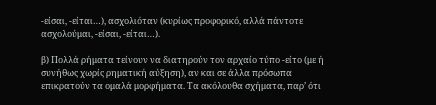-είσαι, -είται…), ασχολιόταν (κυρίως προφορικό, αλλά πάντοτε ασχολούμαι, -είσαι, -είται…).

β) Πολλά ρήματα τείνουν να διατηρούν τον αρχαίο τύπο -είτο (με ή συνήθως χωρίς ρηματική αύξηση), αν και σε άλλα πρόσωπα επικρατούν τα ομαλά μορφήματα. Τα ακόλουθα σχήματα, παρ’ ότι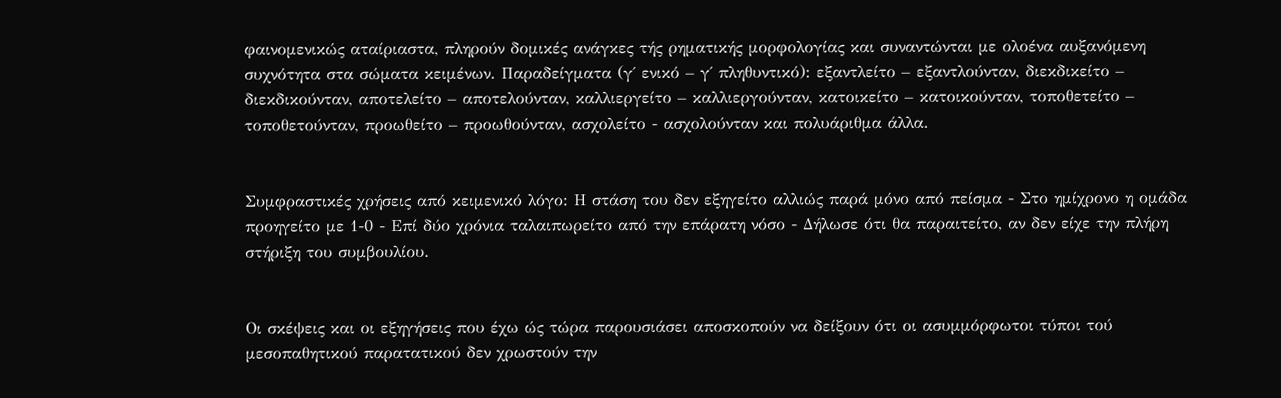φαινομενικώς αταίριαστα, πληρούν δομικές ανάγκες τής ρηματικής μορφολογίας και συναντώνται με ολοένα αυξανόμενη συχνότητα στα σώματα κειμένων. Παραδείγματα (γ΄ ενικό – γ΄ πληθυντικό): εξαντλείτο – εξαντλούνταν, διεκδικείτο – διεκδικούνταν, αποτελείτο – αποτελούνταν, καλλιεργείτο – καλλιεργούνταν, κατοικείτο – κατοικούνταν, τοποθετείτο – τοποθετούνταν, προωθείτο – προωθούνταν, ασχολείτο - ασχολούνταν και πολυάριθμα άλλα.


Συμφραστικές χρήσεις από κειμενικό λόγο: Η στάση του δεν εξηγείτο αλλιώς παρά μόνο από πείσμα - Στο ημίχρονο η ομάδα προηγείτο με 1-0 - Επί δύο χρόνια ταλαιπωρείτο από την επάρατη νόσο - Δήλωσε ότι θα παραιτείτο, αν δεν είχε την πλήρη στήριξη του συμβουλίου.


Οι σκέψεις και οι εξηγήσεις που έχω ώς τώρα παρουσιάσει αποσκοπούν να δείξουν ότι οι ασυμμόρφωτοι τύποι τού μεσοπαθητικού παρατατικού δεν χρωστούν την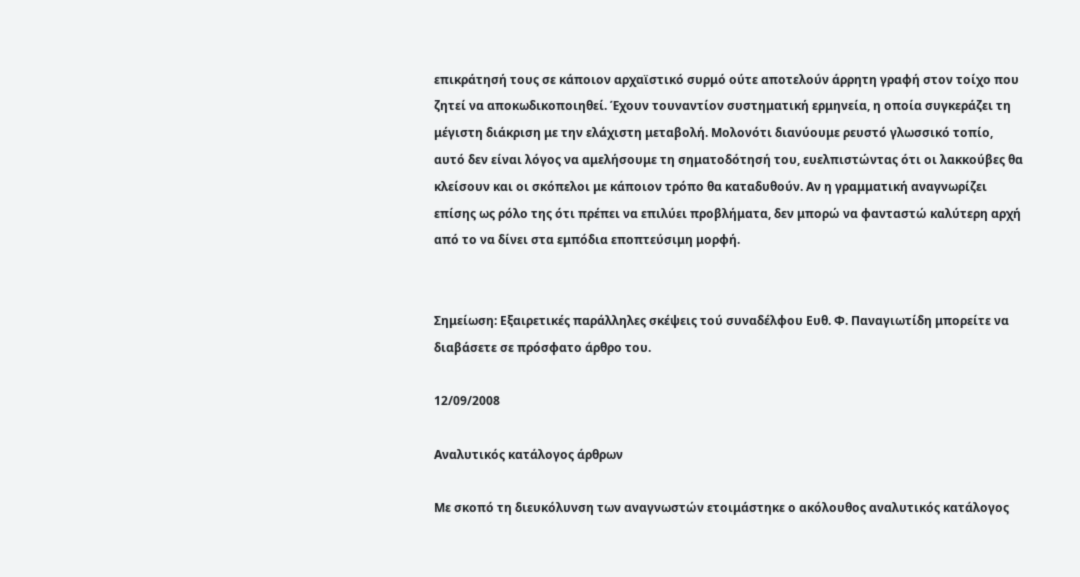επικράτησή τους σε κάποιον αρχαϊστικό συρμό ούτε αποτελούν άρρητη γραφή στον τοίχο που ζητεί να αποκωδικοποιηθεί. Έχουν τουναντίον συστηματική ερμηνεία, η οποία συγκεράζει τη μέγιστη διάκριση με την ελάχιστη μεταβολή. Μολονότι διανύουμε ρευστό γλωσσικό τοπίο, αυτό δεν είναι λόγος να αμελήσουμε τη σηματοδότησή του, ευελπιστώντας ότι οι λακκούβες θα κλείσουν και οι σκόπελοι με κάποιον τρόπο θα καταδυθούν. Αν η γραμματική αναγνωρίζει επίσης ως ρόλο της ότι πρέπει να επιλύει προβλήματα, δεν μπορώ να φανταστώ καλύτερη αρχή από το να δίνει στα εμπόδια εποπτεύσιμη μορφή.


Σημείωση: Εξαιρετικές παράλληλες σκέψεις τού συναδέλφου Ευθ. Φ. Παναγιωτίδη μπορείτε να διαβάσετε σε πρόσφατο άρθρο του.

12/09/2008

Αναλυτικός κατάλογος άρθρων

Με σκοπό τη διευκόλυνση των αναγνωστών ετοιμάστηκε ο ακόλουθος αναλυτικός κατάλογος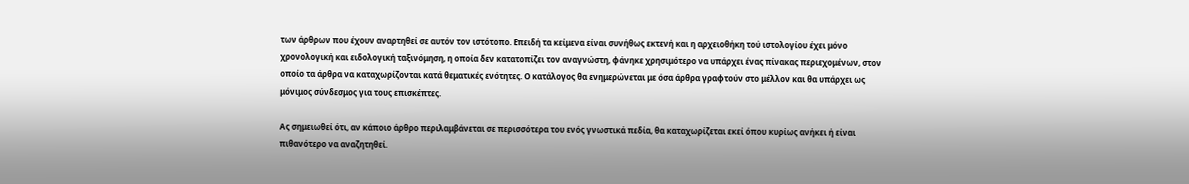των άρθρων που έχουν αναρτηθεί σε αυτόν τον ιστότοπο. Επειδή τα κείμενα είναι συνήθως εκτενή και η αρχειοθήκη τού ιστολογίου έχει μόνο χρονολογική και ειδολογική ταξινόμηση, η οποία δεν κατατοπίζει τον αναγνώστη, φάνηκε χρησιμότερο να υπάρχει ένας πίνακας περιεχομένων, στον οποίο τα άρθρα να καταχωρίζονται κατά θεματικές ενότητες. Ο κατάλογος θα ενημερώνεται με όσα άρθρα γραφτούν στο μέλλον και θα υπάρχει ως μόνιμος σύνδεσμος για τους επισκέπτες.

Ας σημειωθεί ότι, αν κάποιο άρθρο περιλαμβάνεται σε περισσότερα του ενός γνωστικά πεδία, θα καταχωρίζεται εκεί όπου κυρίως ανήκει ή είναι πιθανότερο να αναζητηθεί.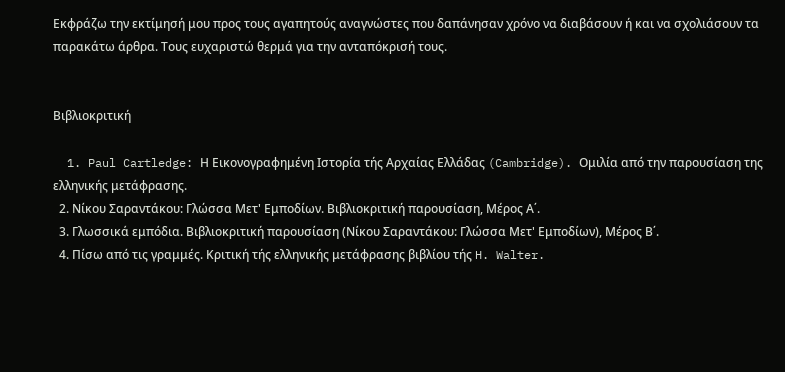Εκφράζω την εκτίμησή μου προς τους αγαπητούς αναγνώστες που δαπάνησαν χρόνο να διαβάσουν ή και να σχολιάσουν τα παρακάτω άρθρα. Τους ευχαριστώ θερμά για την ανταπόκρισή τους.


Βιβλιοκριτική

  1. Paul Cartledge: Η Εικονογραφημένη Ιστορία τής Αρχαίας Ελλάδας (Cambridge). Ομιλία από την παρουσίαση της ελληνικής μετάφρασης.
  2. Νίκου Σαραντάκου: Γλώσσα Μετ' Εμποδίων. Βιβλιοκριτική παρουσίαση, Μέρος Α΄.
  3. Γλωσσικά εμπόδια. Βιβλιοκριτική παρουσίαση (Νίκου Σαραντάκου: Γλώσσα Μετ' Εμποδίων), Μέρος Β΄.
  4. Πίσω από τις γραμμές. Κριτική τής ελληνικής μετάφρασης βιβλίου τής H. Walter.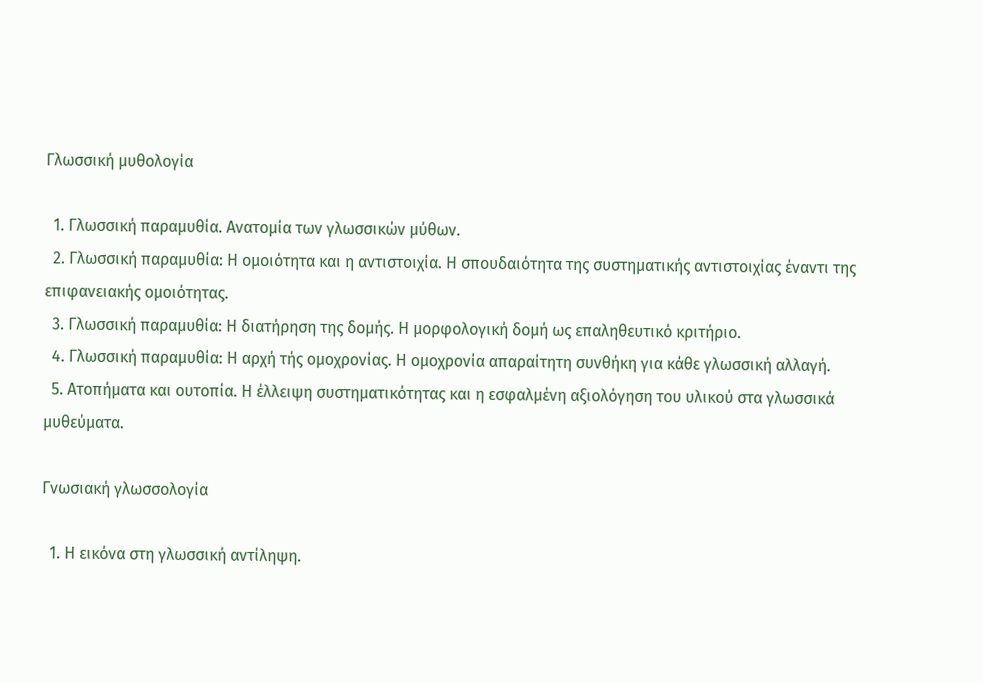Γλωσσική μυθολογία

  1. Γλωσσική παραμυθία. Ανατομία των γλωσσικών μύθων.
  2. Γλωσσική παραμυθία: Η ομοιότητα και η αντιστοιχία. Η σπουδαιότητα της συστηματικής αντιστοιχίας έναντι της επιφανειακής ομοιότητας.
  3. Γλωσσική παραμυθία: Η διατήρηση της δομής. Η μορφολογική δομή ως επαληθευτικό κριτήριο.
  4. Γλωσσική παραμυθία: Η αρχή τής ομοχρονίας. Η ομοχρονία απαραίτητη συνθήκη για κάθε γλωσσική αλλαγή.
  5. Ατοπήματα και ουτοπία. Η έλλειψη συστηματικότητας και η εσφαλμένη αξιολόγηση του υλικού στα γλωσσικά μυθεύματα.

Γνωσιακή γλωσσολογία

  1. Η εικόνα στη γλωσσική αντίληψη.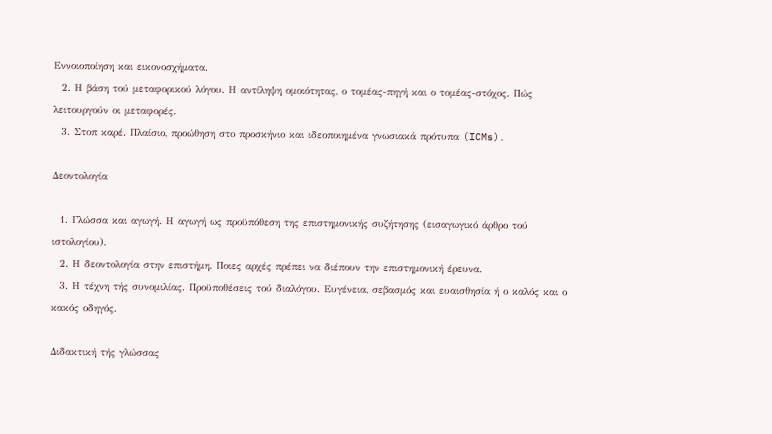Εννοιοποίηση και εικονοσχήματα.
  2. Η βάση τού μεταφορικού λόγου. Η αντίληψη ομοιότητας, ο τομέας-πηγή και ο τομέας-στόχος. Πώς λειτουργούν οι μεταφορές.
  3. Στοπ καρέ. Πλαίσιο, προώθηση στο προσκήνιο και ιδεοποιημένα γνωσιακά πρότυπα (ICMs).

Δεοντολογία

  1. Γλώσσα και αγωγή. Η αγωγή ως προϋπόθεση της επιστημονικής συζήτησης (εισαγωγικό άρθρο τού ιστολογίου).
  2. Η δεοντολογία στην επιστήμη. Ποιες αρχές πρέπει να διέπουν την επιστημονική έρευνα.
  3. Η τέχνη τής συνομιλίας. Προϋποθέσεις τού διαλόγου. Ευγένεια, σεβασμός και ευαισθησία ή ο καλός και ο κακός οδηγός.

Διδακτική τής γλώσσας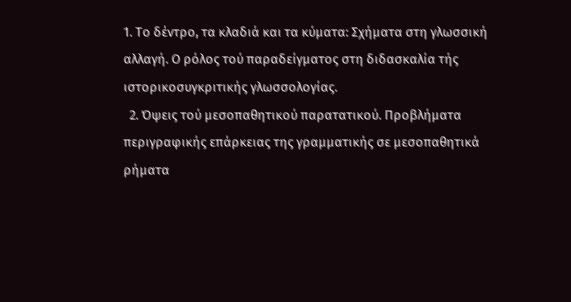1. Το δέντρο, τα κλαδιά και τα κύματα: Σχήματα στη γλωσσική αλλαγή. Ο ρόλος τού παραδείγματος στη διδασκαλία τής ιστορικοσυγκριτικής γλωσσολογίας.
  2. Όψεις τού μεσοπαθητικού παρατατικού. Προβλήματα περιγραφικής επάρκειας της γραμματικής σε μεσοπαθητικά ρήματα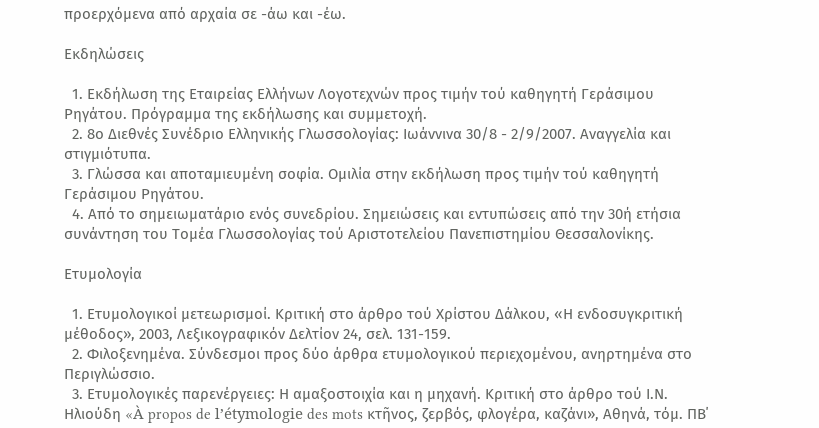προερχόμενα από αρχαία σε -άω και -έω.

Εκδηλώσεις

  1. Εκδήλωση της Εταιρείας Ελλήνων Λογοτεχνών προς τιμήν τού καθηγητή Γεράσιμου Ρηγάτου. Πρόγραμμα της εκδήλωσης και συμμετοχή.
  2. 8ο Διεθνές Συνέδριο Ελληνικής Γλωσσολογίας: Ιωάννινα 30/8 - 2/9/2007. Αναγγελία και στιγμιότυπα.
  3. Γλώσσα και αποταμιευμένη σοφία. Ομιλία στην εκδήλωση προς τιμήν τού καθηγητή Γεράσιμου Ρηγάτου.
  4. Από το σημειωματάριο ενός συνεδρίου. Σημειώσεις και εντυπώσεις από την 30ή ετήσια συνάντηση του Τομέα Γλωσσολογίας τού Αριστοτελείου Πανεπιστημίου Θεσσαλονίκης.

Ετυμολογία

  1. Ετυμολογικοί μετεωρισμοί. Κριτική στο άρθρο τού Χρίστου Δάλκου, «Η ενδοσυγκριτική μέθοδος», 2003, Λεξικογραφικόν Δελτίον 24, σελ. 131-159.
  2. Φιλοξενημένα. Σύνδεσμοι προς δύο άρθρα ετυμολογικού περιεχομένου, ανηρτημένα στο Περιγλώσσιο.
  3. Ετυμολογικές παρενέργειες: Η αμαξοστοιχία και η μηχανή. Κριτική στο άρθρο τού Ι.Ν. Ηλιούδη «À propos de l’étymologie des mots κτῆνος, ζερβός, φλογέρα, καζάνι», Αθηνά, τόμ. ΠΒ΄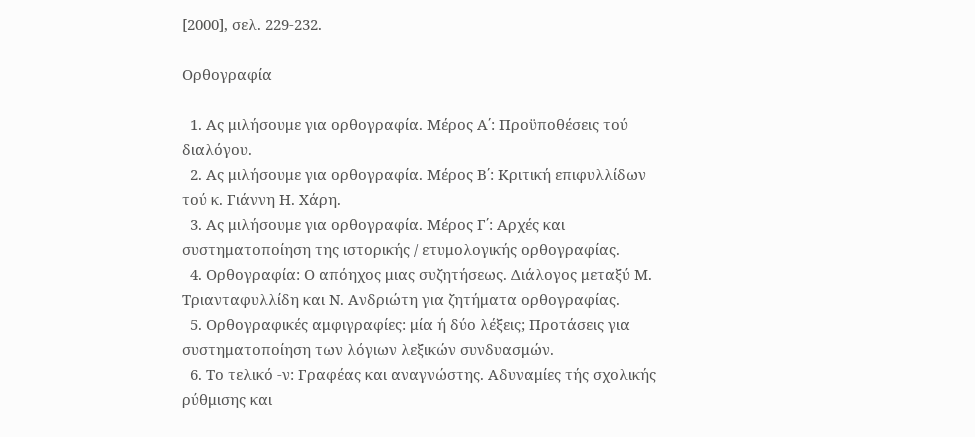[2000], σελ. 229-232.

Ορθογραφία

  1. Ας μιλήσουμε για ορθογραφία. Μέρος Α΄: Προϋποθέσεις τού διαλόγου.
  2. Ας μιλήσουμε για ορθογραφία. Μέρος Β΄: Κριτική επιφυλλίδων τού κ. Γιάννη Η. Χάρη.
  3. Ας μιλήσουμε για ορθογραφία. Μέρος Γ΄: Αρχές και συστηματοποίηση της ιστορικής / ετυμολογικής ορθογραφίας.
  4. Ορθογραφία: Ο απόηχος μιας συζητήσεως. Διάλογος μεταξύ Μ. Τριανταφυλλίδη και Ν. Ανδριώτη για ζητήματα ορθογραφίας.
  5. Ορθογραφικές αμφιγραφίες: μία ή δύο λέξεις; Προτάσεις για συστηματοποίηση των λόγιων λεξικών συνδυασμών.
  6. Το τελικό -ν: Γραφέας και αναγνώστης. Αδυναμίες τής σχολικής ρύθμισης και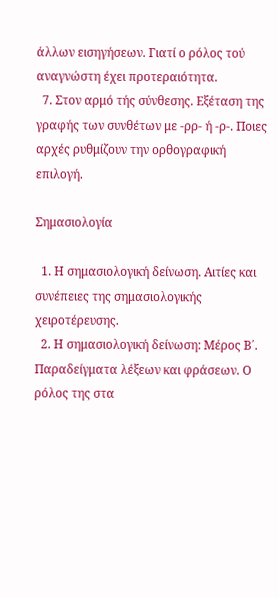άλλων εισηγήσεων. Γιατί ο ρόλος τού αναγνώστη έχει προτεραιότητα.
  7. Στον αρμό τής σύνθεσης. Εξέταση της γραφής των συνθέτων με -ρρ- ή -ρ-. Ποιες αρχές ρυθμίζουν την ορθογραφική επιλογή.

Σημασιολογία

  1. Η σημασιολογική δείνωση. Αιτίες και συνέπειες της σημασιολογικής χειροτέρευσης.
  2. Η σημασιολογική δείνωση: Μέρος Β΄. Παραδείγματα λέξεων και φράσεων. Ο ρόλος της στα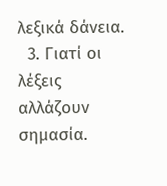λεξικά δάνεια.
  3. Γιατί οι λέξεις αλλάζουν σημασία.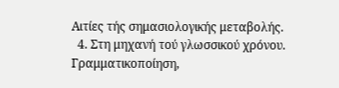Αιτίες τής σημασιολογικής μεταβολής.
  4. Στη μηχανή τού γλωσσικού χρόνου. Γραμματικοποίηση,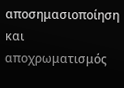αποσημασιοποίηση και αποχρωματισμός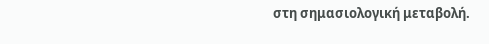στη σημασιολογική μεταβολή.